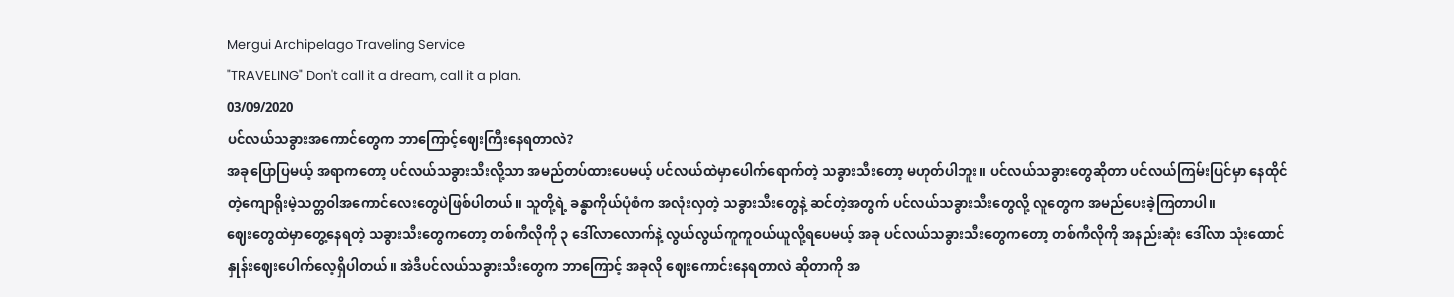Mergui Archipelago Traveling Service
"TRAVELING" Don't call it a dream, call it a plan.
03/09/2020
ပင်လယ်သခွားအကောင်တွေက ဘာကြောင့်ဈေးကြီးနေရတာလဲ?
အခုပြောပြမယ့် အရာကတော့ ပင်လယ်သခွားသီးလို့သာ အမည်တပ်ထားပေမယ့် ပင်လယ်ထဲမှာပေါက်ရောက်တဲ့ သခွားသီးတော့ မဟုတ်ပါဘူး။ ပင်လယ်သခွားတွေဆိုတာ ပင်လယ်ကြမ်းပြင်မှာ နေထိုင်တဲ့ကျောရိုးမဲ့သတ္တဝါအကောင်လေးတွေပဲဖြစ်ပါတယ်။ သူတို့ရဲ့ ခန္ဓာကိုယ်ပုံစံက အလုံးလှတဲ့ သခွားသီးတွေနဲ့ ဆင်တဲ့အတွက် ပင်လယ်သခွားသီးတွေလို့ လူတွေက အမည်ပေးခဲ့ကြတာပါ။
ဈေးတွေထဲမှာတွေ့နေရတဲ့ သခွားသီးတွေကတော့ တစ်ကီလိုကို ၃ ဒေါ်လာလောက်နဲ့ လွယ်လွယ်ကူကူဝယ်ယူလို့ရပေမယ့် အခု ပင်လယ်သခွားသီးတွေကတော့ တစ်ကီလိုကို အနည်းဆုံး ဒေါ်လာ သုံးထောင်နှုန်းဈေးပေါက်လေ့ရှိပါတယ်။ အဲဒီပင်လယ်သခွားသီးတွေက ဘာကြောင့် အခုလို ဈေးကောင်းနေရတာလဲ ဆိုတာကို အ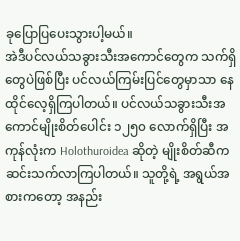ခုပြောပြပေးသွားပါ့မယ်။
အဲဒီပင်လယ်သခွားသီးအကောင်တွေက သက်ရှိတွေပဲဖြစ်ပြီး ပင်လယ်ကြမ်းပြင်တွေမှာသာ နေထိုင်လေ့ရှိကြပါတယ်။ ပင်လယ်သခွားသီးအကောင်မျိုးစိတ်ပေါင်း ၁၂၅၀ လောက်ရှိပြီး အကုန်လုံးက Holothuroidea ဆိုတဲ့ မျိုးစိတ်ဆီက ဆင်းသက်လာကြပါတယ်။ သူတို့ရဲ့ အရွယ်အစားကတော့ အနည်း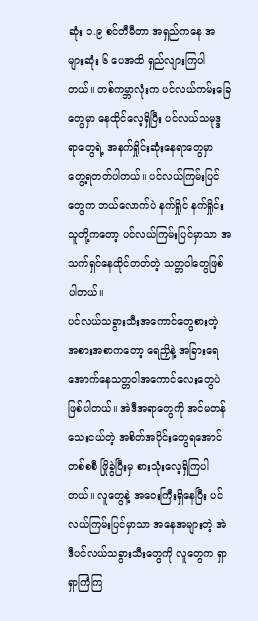ဆုံး ၁.၉ စင်တီမီတာ အရှည်ကနေ အများဆုံး ၆ ပေအထိ ရှည်လျားကြပါတယ်။ တစ်ကမ္ဘာလုံးက ပင်လယ်ကမ်းခြေတွေမှာ နေထိုင်လေ့ရှိပြီး ပင်လယ်သမုဒ္ဒရာတွေရဲ့ အနက်ရှိုင်းဆုံးနေရာတွေမှာ တွေ့ရတတ်ပါတယ်။ ပင်လယ်ကြမ်းပြင်တွေက ဘယ်လောက်ပဲ နက်ရှိုင် နက်ရှိုင်း သူတို့ကတော့ ပင်လယ်ကြမ်းပြင်မှာသာ အသက်ရှင်နေထိုင်တတ်တဲ့ သတ္တဝါတွေဖြစ်ပါတယ်။
ပင်လယ်သခွားသီးအကောင်တွေစားတဲ့ အစားအစာကတော့ ရေညှိနဲ့ အခြားရေအောက်နေသတ္တဝါအကောင်လေးတွေပဲ ဖြစ်ပါတယ်။ အဲဒီအရာတွေကို အင်မတန်သေးငယ်တဲ့ အစိတ်အပိုင်းတွေရအောင် တစ်စစီ ဖြိုခွဲပြီးမှ စားသုံးလေ့ရှိကြပါတယ်။ လူတွေနဲ့ အဝေးကြီးရှိနေပြီး ပင်လယ်ကြမ်းပြင်မှာသာ အနေအများတဲ့ အဲဒီပင်လယ်သခွားသီးတွေကို လူတွေက ရှာရှာကြံကြ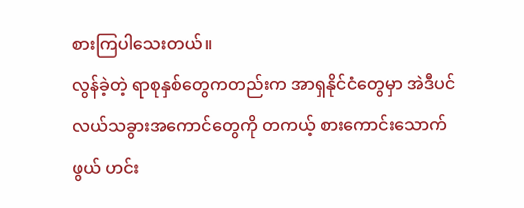စားကြပါသေးတယ်။
လွန်ခဲ့တဲ့ ရာစုနှစ်တွေကတည်းက အာရှနိုင်ငံတွေမှာ အဲဒီပင်လယ်သခွားအကောင်တွေကို တကယ့် စားကောင်းသောက်ဖွယ် ဟင်း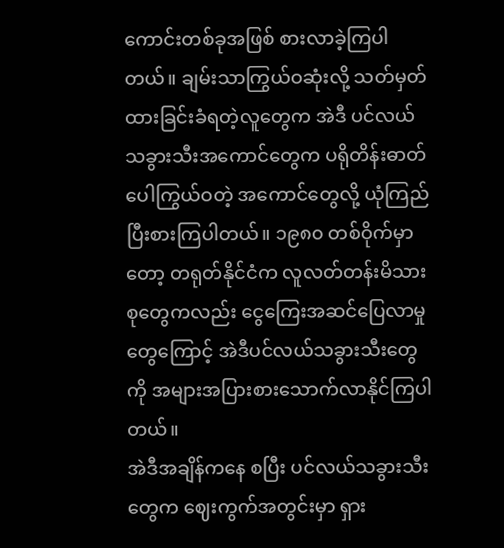ကောင်းတစ်ခုအဖြစ် စားလာခဲ့ကြပါတယ်။ ချမ်းသာကြွယ်ဝဆုံးလို့ သတ်မှတ်ထားခြင်းခံရတဲ့လူတွေက အဲဒီ ပင်လယ်သခွားသီးအကောင်တွေက ပရိုတိန်းဓာတ်ပေါကြွယ်ဝတဲ့ အကောင်တွေလို့ ယုံကြည်ပြီးစားကြပါတယ်။ ၁၉၈၀ တစ်ဝိုက်မှာတော့ တရုတ်နိုင်ငံက လူလတ်တန်းမိသားစုတွေကလည်း ငွေကြေးအဆင်ပြေလာမှုတွေကြောင့် အဲဒီပင်လယ်သခွားသီးတွေကို အများအပြားစားသောက်လာနိုင်ကြပါတယ်။
အဲဒီအချိန်ကနေ စပြီး ပင်လယ်သခွားသီးတွေက ဈေးကွက်အတွင်းမှာ ရှား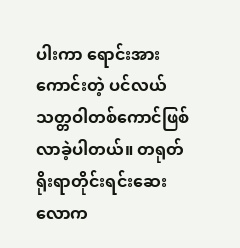ပါးကာ ရောင်းအားကောင်းတဲ့ ပင်လယ်သတ္တဝါတစ်ကောင်ဖြစ်လာခဲ့ပါတယ်။ တရုတ်ရိုးရာတိုင်းရင်းဆေးလောက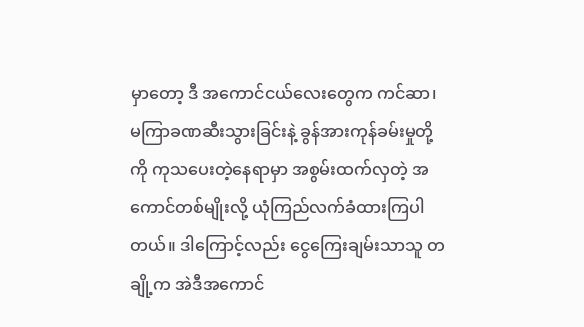မှာတော့ ဒီ အကောင်ငယ်လေးတွေက ကင်ဆာ၊ မကြာခဏဆီးသွားခြင်းနဲ့ ခွန်အားကုန်ခမ်းမှုတို့ကို ကုသပေးတဲ့နေရာမှာ အစွမ်းထက်လှတဲ့ အကောင်တစ်မျိုးလို့ ယုံကြည်လက်ခံထားကြပါတယ်။ ဒါကြောင့်လည်း ငွေကြေးချမ်းသာသူ တချို့က အဲဒီအကောင်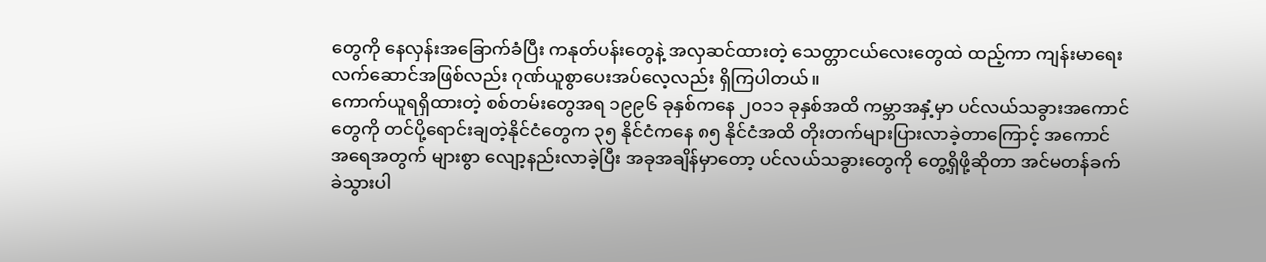တွေကို နေလှန်းအခြောက်ခံပြီး ကနုတ်ပန်းတွေနဲ့ အလှဆင်ထားတဲ့ သေတ္တာငယ်လေးတွေထဲ ထည့်ကာ ကျန်းမာရေးလက်ဆောင်အဖြစ်လည်း ဂုဏ်ယူစွာပေးအပ်လေ့လည်း ရှိကြပါတယ်။
ကောက်ယူရရှိထားတဲ့ စစ်တမ်းတွေအရ ၁၉၉၆ ခုနှစ်ကနေ ၂၀၁၁ ခုနှစ်အထိ ကမ္ဘာအနှံ့မှာ ပင်လယ်သခွားအကောင်တွေကို တင်ပို့ရောင်းချတဲ့နိုင်ငံတွေက ၃၅ နိုင်ငံကနေ ၈၅ နိုင်ငံအထိ တိုးတက်များပြားလာခဲ့တာကြောင့် အကောင် အရေအတွက် များစွာ လျော့နည်းလာခဲ့ပြီး အခုအချိန်မှာတော့ ပင်လယ်သခွားတွေကို တွေ့ရှိဖို့ဆိုတာ အင်မတန်ခက်ခဲသွားပါ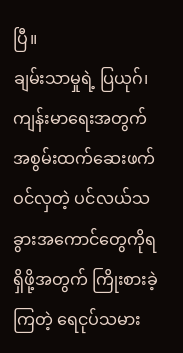ပြီ။
ချမ်းသာမှုရဲ့ ပြယုဂ်၊ ကျန်းမာရေးအတွက် အစွမ်းထက်ဆေးဖက်ဝင်လှတဲ့ ပင်လယ်သခွားအကောင်တွေကိုရရှိဖို့အတွက် ကြိုးစားခဲ့ကြတဲ့ ရေငုပ်သမား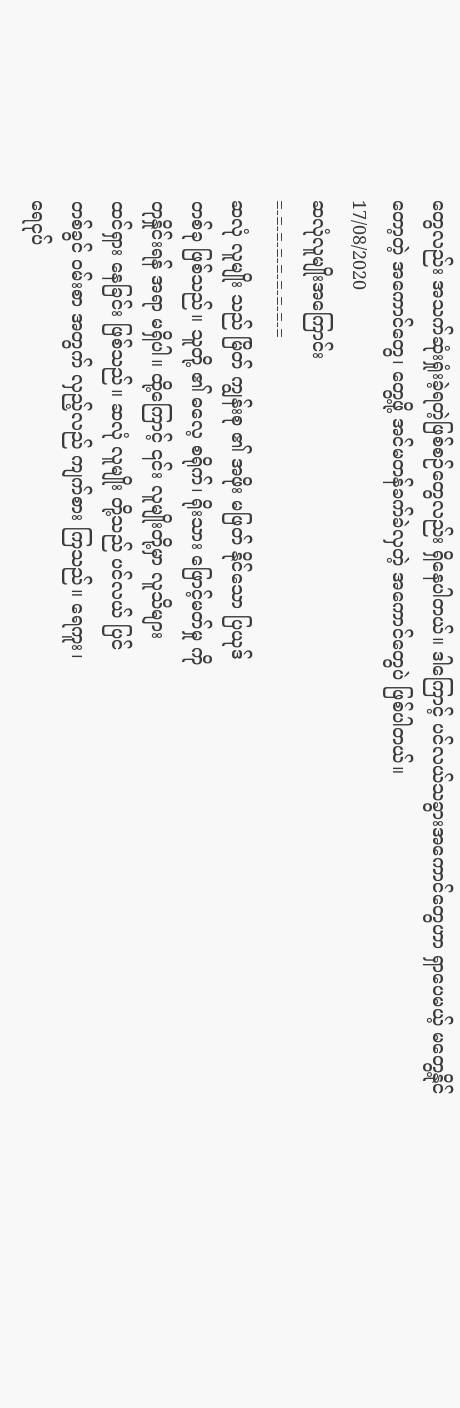တွေလည်း အသက်ဆုံးရှုံးခဲ့ရတဲ့ဖြစ်စဉ်တွေလည်း ရှိနေပါတယ်။ ဒါကြောင့် ပင်လယ်သခွားအကောင်တွေဟာ ရှာပေမယ့် မတွေ့နိုင်တော့တဲ့ အကောင်တွေ၊ တွေ့ဖို့ အင်မတန်ခက်ခဲလှတဲ့ အကောင်တွေပဲ ဖြစ်ပါတယ်။
17/08/2020
ဆလုံလူမျိုးအကြောင်း
=-=-=-=-=-=-=-=-=
ဆလုံ လူမျိုး သည် မြိတ် ကျွန်းစု ၏ အဖိုး မဖြတ် နိုင်သော ပြယုဒ်
တစ်ခု ဖြစ်သည်။ သူတို့ ၏ ဓလေ့ စရိုက်၊ ရိုးသား ဖြောင့်မတ်မှု ကို
တုနှိုင်းရန် အရာ မရှိပါ။ ထို့ကြောင့် ၎င်း လူမျိုးတို့မှာ လူသိများ
ထင်ရှား နေခြင်း ဖြစ်သည်။ ဆလုံ လူမျိုး တို့သည် ပင်လယ် ပြင်
တစ်ခွင် ၀မ်းစာ အတွက် လှည့်လည် ကျက်စား ကြသည်။ ရေကူး၊
ရေငုပ်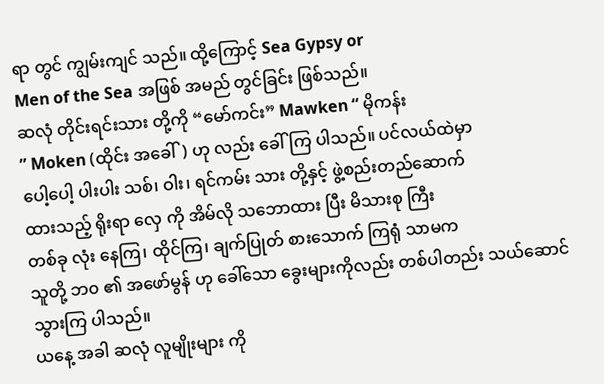ရာ တွင် ကျွမ်းကျင် သည်။ ထို့ကြောင့် Sea Gypsy or
Men of the Sea အဖြစ် အမည် တွင်ခြင်း ဖြစ်သည်။
ဆလုံ တိုင်းရင်းသား တို့ကို “မော်ကင်း” Mawken “ မိုကန်း
” Moken (ထိုင်း အခေါ်) ဟု လည်း ခေါ်ကြ ပါသည်။ ပင်လယ်ထဲမှာ
ပေါ့ပေါ့ ပါးပါး သစ်၊ ဝါး၊ ရင်ကမ်း သား တို့နှင့် ဖွဲ့စည်းတည်ဆောက်
ထားသည့် ရိုးရာ လှေ ကို အိမ်လို သဘောထား ပြီး မိသားစု ကြီး
တစ်ခု လုံး နေကြ၊ ထိုင်ကြ၊ ချက်ပြုတ် စားသောက် ကြရုံ သာမက
သူတို့ ဘ၀ ၏ အဖော်မွန် ဟု ခေါ်သော ခွေးများကိုလည်း တစ်ပါတည်း သယ်ဆောင် သွားကြ ပါသည်။
ယနေ့ အခါ ဆလုံ လူမျိုးများ ကို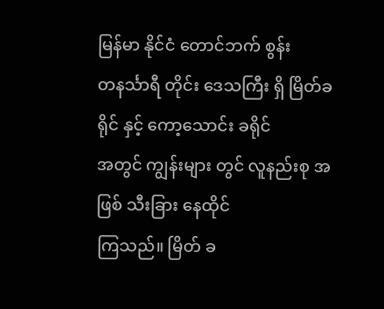မြန်မာ နိုင်ငံ တောင်ဘက် စွန်း
တနင်္သာရီ တိုင်း ဒေသကြီး ရှိ မြိတ်ခရိုင် နှင့် ကော့သောင်း ခရိုင်
အတွင် ကျွန်းများ တွင် လူနည်းစု အဖြစ် သီးခြား နေထိုင်
ကြသည်။ မြိတ် ခ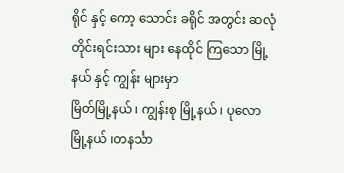ရိုင် နှင့် ကော့ သောင်း ခရိုင် အတွင်း ဆလုံ
တိုင်းရင်းသား များ နေထိုင် ကြသော မြို့နယ် နှင့် ကျွန်း များမှာ
မြိတ်မြို့နယ် ၊ ကျွန်းစု မြို့နယ် ၊ ပုလော မြို့နယ် ၊တနင်္သာ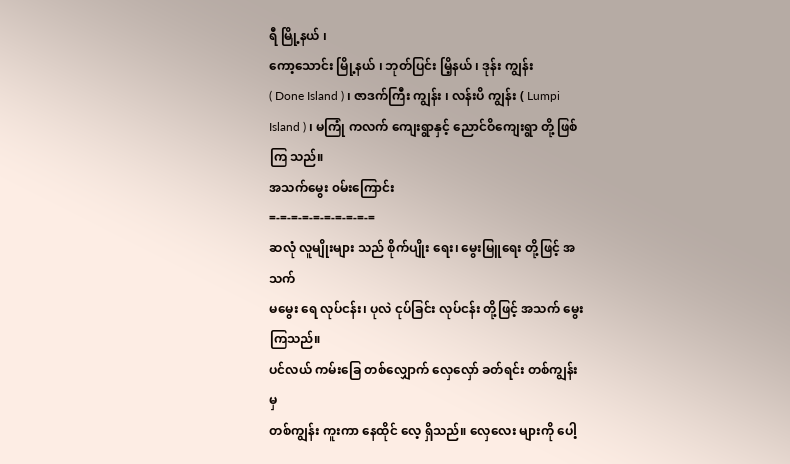ရီ မြို့နယ် ၊
ကော့သောင်း မြို့နယ် ၊ ဘုတ်ပြင်း မြိ့နယ် ၊ ဒုန်း ကျွန်း
( Done Island ) ၊ ဇာဒက်ကြီး ကျွန်း ၊ လန်းပိ ကျွန်း ( Lumpi Island ) ၊ မကြုံ ကလက် ကျေးရွာနှင့် ညောင်ဝိကျေးရွာ တို့ ဖြစ်ကြ သည်။
အသက်မွေး ၀မ်းကြောင်း
=-=-=-=-=-=-=-=-=-=
ဆလုံ လူမျိုးများ သည် စိုက်ပျိုး ရေး၊ မွေးမြူရေး တို့ဖြင့် အသက်
မမွေး ရေ လုပ်ငန်း၊ ပုလဲ ငုပ်ခြင်း လုပ်ငန်း တို့ဖြင့် အသက် မွေး
ကြသည်။
ပင်လယ် ကမ်းခြေ တစ်လျှောက် လှေလှော် ခတ်ရင်း တစ်ကျွန်း မှ
တစ်ကျွန်း ကူးကာ နေထိုင် လေ့ ရှိသည်။ လှေလေး များကို ပေါ့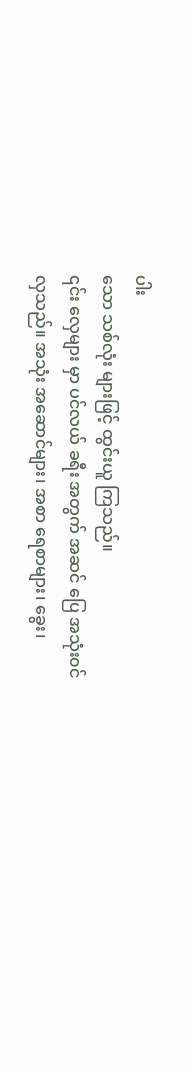ပါး
သော သစ်လုံး များဖြင့် ထွင်းယူ ကြသည်။
၎င်း လှေများ မှာ ပင်လယ် ခရီး အတွက် အဆင် ပြေ အသုံး၀င်
လှသည်။ အသုံး အဆောင်များ၊ အစာ ရေစာများ၊ ခွေး၊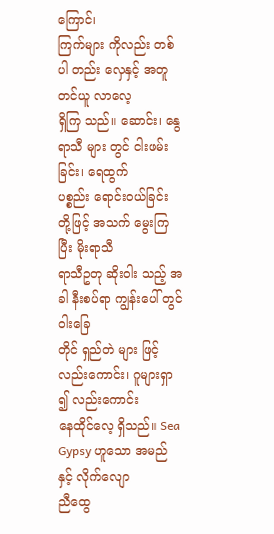ကြောင်၊
ကြက်များ ကိုလည်း တစ်ပါ တည်း လှေနှင့် အတူ တင်ယူ လာလေ့
ရှိကြ သည်။ ဆောင်း၊ နွေရာသီ များ တွင် ငါးဖမ်း ခြင်း၊ ရေထွက်
ပစ္စည်း ရောင်း၀ယ်ခြင်း တို့ဖြင့် အသက် မွေးကြ ပြီး မိုးရာသီ
ရာသီဥတု ဆိုးဝါး သည့် အခါ နီးစပ်ရာ ကျွန်းပေါ် တွင် ဝါးခြေ
တိုင် ရှည်တဲ များ ဖြင့် လည်းကောင်း၊ ဂူများရှာ ၍ လည်းကောင်း
နေထိုင်လေ့ ရှိသည်။ Sea Gypsy ဟူသော အမည် နှင့် လိုက်လျော
ညီထွေ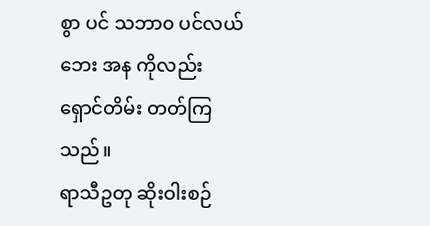စွာ ပင် သဘာ၀ ပင်လယ် ဘေး အန ကိုလည်း
ရှောင်တိမ်း တတ်ကြ သည်။
ရာသီဥတု ဆိုးဝါးစဉ်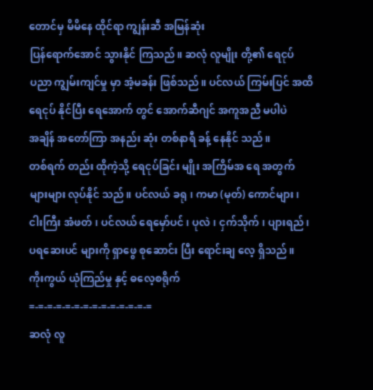တောင်မှ မိမိနေ ထိုင်ရာ ကျွန်းဆီ အမြန်ဆုံး
ပြန်ရောက်အောင် သွားနိုင် ကြသည်။ ဆလုံ လူမျိုး တို့၏ ရေငုပ်
ပညာ ကျွမ်းကျင်မှု မှာ အံ့မခန်း ဖြစ်သည်။ ပင်လယ် ကြမ်းပြင် အထိ
ရေငုပ် နိုင်ပြီး ရေအောက် တွင် အောက်ဆီဂျင် အကူအညီ မပါပဲ
အချိန် အတော်ကြာ အနည်း ဆုံး တစ်နာရီ ခန့် နေနိုင် သည်။
တစ်ရက် တည်း ထိုကဲ့သို့ ရေငုပ်ခြင်း မျိုး အကြိမ်အ ရေ အတွက်
များများ လုပ်နိုင် သည်။ ပင်လယ် ခရု၊ ကမာ (မုတ်) ကောင်များ၊
ငါးကြီး အံဖတ်၊ ပင်လယ် ရေမှော်ပင်၊ ပုလဲ၊ ငှက်သိုက်၊ ပျားရည်၊
ပရဆေးပင် များကို ရှာဖွေ စုဆောင်း ပြီး ရောင်းချ လေ့ ရှိသည်။
ကိုးကွယ် ယုံကြည်မှု နှင့် ဓလေ့စရိုက်
=-=-=-=-=-=-=-=-=-=-=-=-=-=
ဆလုံ လူ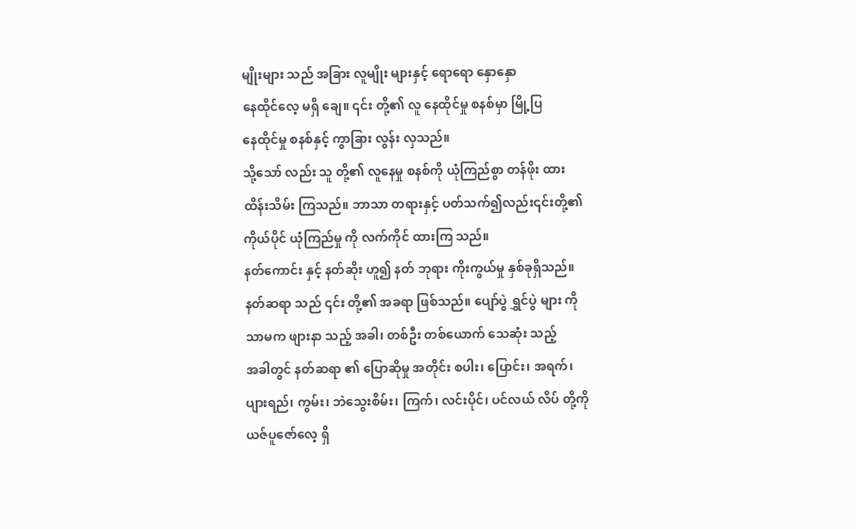မျိုးများ သည် အခြား လူမျိုး များနှင့် ရောရော နှောနှော
နေထိုင်လေ့ မရှိ ချေ။ ၎င်း တို့၏ လူ နေထိုင်မှု စနစ်မှာ မြို့ပြ
နေထိုင်မှု စနစ်နှင့် ကွာခြား လွန်း လှသည်။
သို့သော် လည်း သူ တို့၏ လူနေမှု စနစ်ကို ယုံကြည်စွာ တန်ဖိုး ထား
ထိန်းသိမ်း ကြသည်။ ဘာသာ တရားနှင့် ပတ်သက်၍လည်း၎င်းတို့၏
ကိုယ်ပိုင် ယုံကြည်မှု ကို လက်ကိုင် ထားကြ သည်။
နတ်ကောင်း နှင့် နတ်ဆိုး ဟူ၍ နတ် ဘုရား ကိုးကွယ်မှု နှစ်ခုရှိသည်။
နတ်ဆရာ သည် ၎င်း တို့၏ အခရာ ဖြစ်သည်။ ပျော်ပွဲ ရွှင်ပွဲ များ ကို
သာမက ဖျားနာ သည့် အခါ၊ တစ်ဦး တစ်ယောက် သေဆုံး သည့်
အခါတွင် နတ်ဆရာ ၏ ပြောဆိုမှု အတိုင်း စပါး၊ ပြောင်း၊ အရက်၊
ပျားရည်၊ ကွမ်း၊ ဘဲသွေးစိမ်း၊ ကြက်၊ လင်းပိုင်၊ ပင်လယ် လိပ် တို့ကို
ယဇ်ပူဇော်လေ့ ရှိ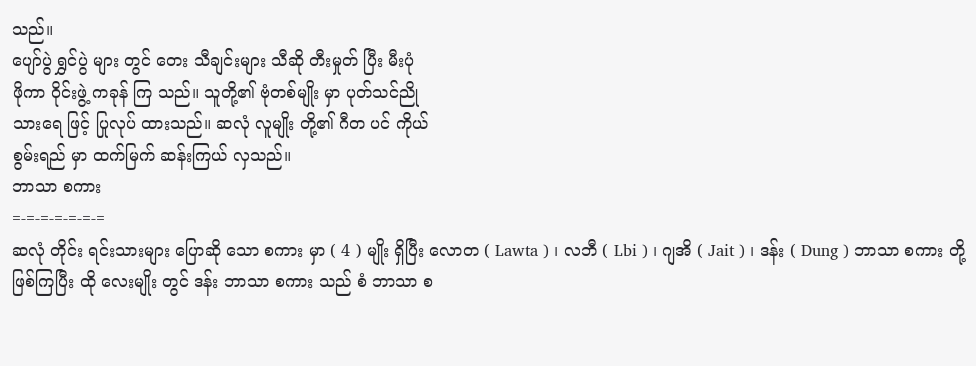သည်။
ပျော်ပွဲ ရွှင်ပွဲ များ တွင် တေး သီချင်းများ သီဆို တီးမှုတ် ပြီး မီးပုံ
ဖိုကာ ဝိုင်းဖွဲ့ ကခုန် ကြ သည်။ သူတို့၏ ဗုံတစ်မျိုး မှာ ပုတ်သင်ညို
သားရေ ဖြင့် ပြုလုပ် ထားသည်။ ဆလုံ လူမျိုး တို့၏ ဂီတ ပင် ကိုယ်
စွမ်းရည် မှာ ထက်မြက် ဆန်းကြယ် လှသည်။
ဘာသာ စကား
=-=-=-=-=-=-=
ဆလုံ တိုင်း ရင်းသားများ ပြောဆို သော စကား မှာ ( 4 ) မျိုး ရှိပြီး လောတ ( Lawta ) ၊ လဘီ ( Lbi ) ၊ ဂျအိ ( Jait ) ၊ ဒန်း ( Dung ) ဘာသာ စကား တို့ ဖြစ်ကြပြီး ထို လေးမျိုး တွင် ဒန်း ဘာသာ စကား သည် စံ ဘာသာ စ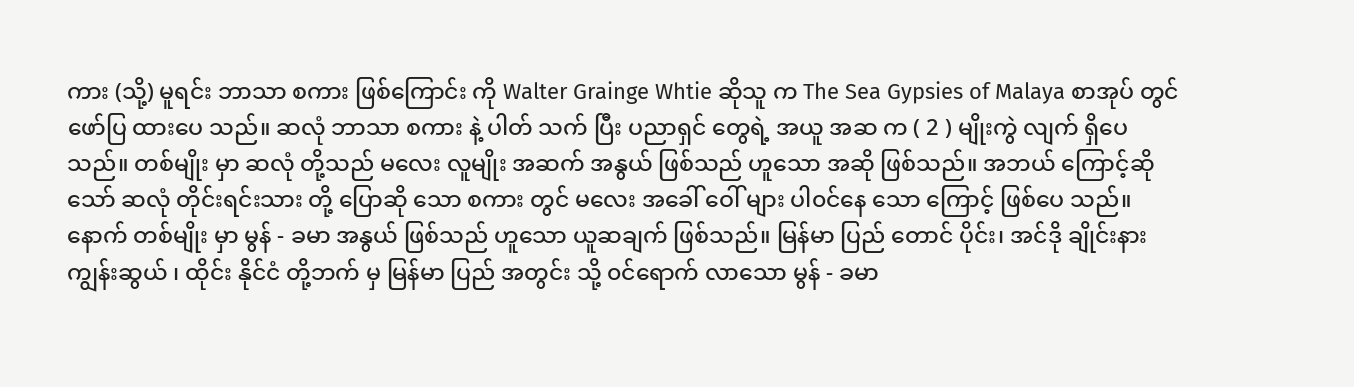ကား (သို့) မူရင်း ဘာသာ စကား ဖြစ်ကြောင်း ကို Walter Grainge Whtie ဆိုသူ က The Sea Gypsies of Malaya စာအုပ် တွင် ဖော်ပြ ထားပေ သည်။ ဆလုံ ဘာသာ စကား နဲ့ ပါတ် သက် ပြီး ပညာရှင် တွေရဲ့ အယူ အဆ က ( 2 ) မျိုးကွဲ လျက် ရှိပေ သည်။ တစ်မျိုး မှာ ဆလုံ တို့သည် မလေး လူမျိုး အဆက် အနွယ် ဖြစ်သည် ဟူသော အဆို ဖြစ်သည်။ အဘယ် ကြောင့်ဆိုသော် ဆလုံ တိုင်းရင်းသား တို့ ပြောဆို သော စကား တွင် မလေး အခေါ် ဝေါ် များ ပါ၀င်နေ သော ကြောင့် ဖြစ်ပေ သည်။ နောက် တစ်မျိုး မှာ မွန် - ခမာ အနွယ် ဖြစ်သည် ဟူသော ယူဆချက် ဖြစ်သည်။ မြန်မာ ပြည် တောင် ပိုင်း၊ အင်ဒို ချိုင်းနား ကျွန်းဆွယ် ၊ ထိုင်း နိုင်ငံ တို့ဘက် မှ မြန်မာ ပြည် အတွင်း သို့ ၀င်ရောက် လာသော မွန် - ခမာ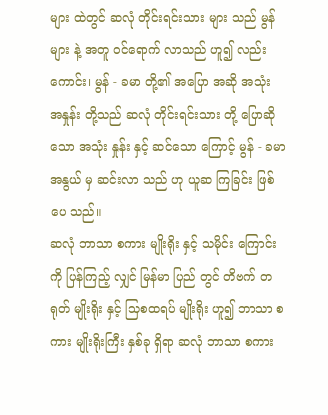များ ထဲတွင် ဆလုံ တိုင်းရင်းသား များ သည် မွန်များ နဲ့ အတူ ၀င်ရောက် လာသည် ဟူ၍ လည်း ကောင်း၊ မွန် - ခမာ တို့၏ အပြော အဆို အသုံး အနှုန်း တို့သည် ဆလုံ တိုင်းရင်းသား တို့ ပြောဆို သော အသုံး နှုန်း နှင့် ဆင်သော ကြောင့် မွန် - ခမာ အနွယ် မှ ဆင်းလာ သည် ဟု ယူဆ ကြခြင်း ဖြစ်ပေ သည်။
ဆလုံ ဘာသာ စကား မျိုးရိုး နှင့် သမိုင်း ကြောင်း ကို ပြန်ကြည့် လျှင် မြန်မာ ပြည် တွင် တိဗက် တရုတ် မျိုးရိုး နှင့် သြစထရပ် မျိုးရိုး ဟူ၍ ဘာသာ စကား မျိုးရိုးကြီး နှစ်ခု ရှိရာ ဆလုံ ဘာသာ စကား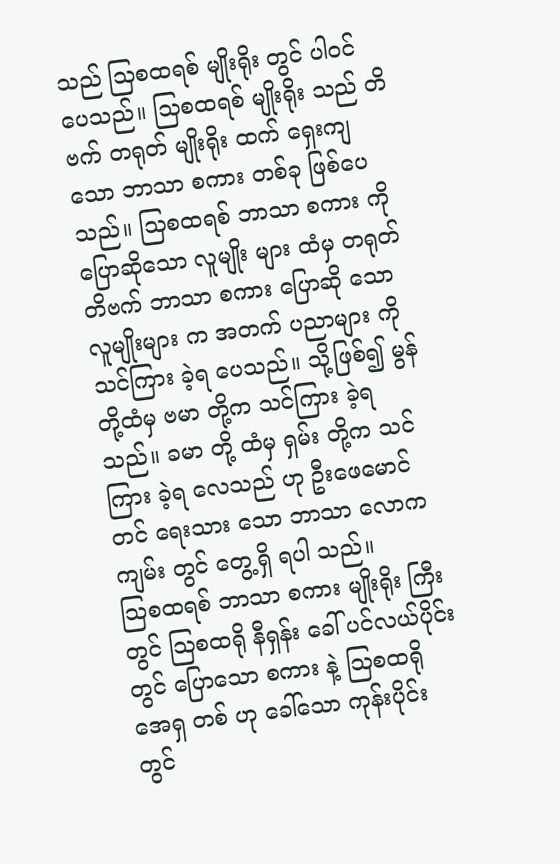သည် သြစထရစ် မျိုးရိုး တွင် ပါ၀င် ပေသည်။ သြစထရစ် မျိုးရိုး သည် တိဗက် တရုတ် မျိုးရိုး ထက် ရှေးကျ သော ဘာသာ စကား တစ်ခု ဖြစ်ပေ သည်။ သြစထရစ် ဘာသာ စကား ကို ပြောဆိုသော လူမျိုး များ ထံမှ တရုတ် တိဗက် ဘာသာ စကား ပြောဆို သော လူမျိုးများ က အတက် ပညာများ ကို သင်ကြား ခဲ့ရ ပေသည်။ သို့ဖြစ်၍ မွန် တို့ထံမှ ဗမာ တို့က သင်ကြား ခဲ့ရ သည်။ ခမာ တို့ ထံမှ ရှမ်း တို့က သင်ကြား ခဲ့ရ လေသည် ဟု ဦးဖေမောင်တင် ရေးသား သော ဘာသာ လောက ကျမ်း တွင် တွေ့ရှိ ရပါ သည်။
သြစထရစ် ဘာသာ စကား မျိုးရိုး ကြီး တွင် သြစထရို နီရှန်း ခေါ် ပင်လယ်ပိုင်း တွင် ပြောသော စကား နဲ့ သြစထရို အေရှ တစ် ဟု ခေါ်သော ကုန်းပိုင်း တွင်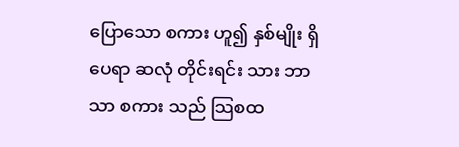ပြောသော စကား ဟူ၍ နှစ်မျိုး ရှိပေရာ ဆလုံ တိုင်းရင်း သား ဘာသာ စကား သည် သြစထ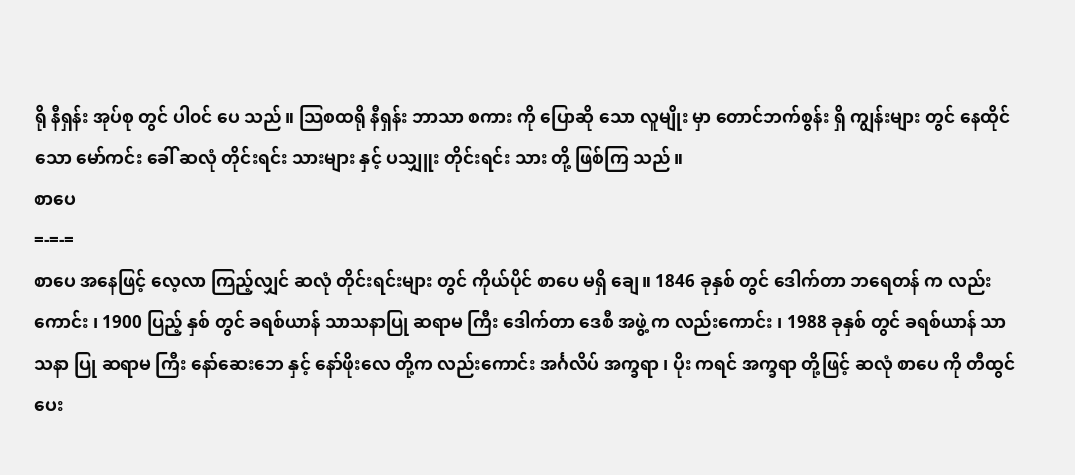ရို နီရှန်း အုပ်စု တွင် ပါ၀င် ပေ သည်။ သြစထရို နီရှန်း ဘာသာ စကား ကို ပြောဆို သော လူမျိုး မှာ တောင်ဘက်စွန်း ရှိ ကျွန်းများ တွင် နေထိုင် သော မော်ကင်း ခေါ် ဆလုံ တိုင်းရင်း သားများ နှင့် ပသျှူး တိုင်းရင်း သား တို့ ဖြစ်ကြ သည်။
စာပေ
=-=-=
စာပေ အနေဖြင့် လေ့လာ ကြည့်လျှင် ဆလုံ တိုင်းရင်းများ တွင် ကိုယ်ပိုင် စာပေ မရှိ ချေ။ 1846 ခုနှစ် တွင် ဒေါက်တာ ဘရေတန် က လည်းကောင်း ၊ 1900 ပြည့် နှစ် တွင် ခရစ်ယာန် သာသနာပြု ဆရာမ ကြီး ဒေါက်တာ ဒေစီ အဖွဲ့ က လည်းကောင်း ၊ 1988 ခုနှစ် တွင် ခရစ်ယာန် သာသနာ ပြု ဆရာမ ကြီး နော်ဆေးဘေ နှင့် နော်ဖိုးလေ တို့က လည်းကောင်း အင်္ဂလိပ် အက္ခရာ ၊ ပိုး ကရင် အက္ခရာ တို့ဖြင့် ဆလုံ စာပေ ကို တီထွင် ပေး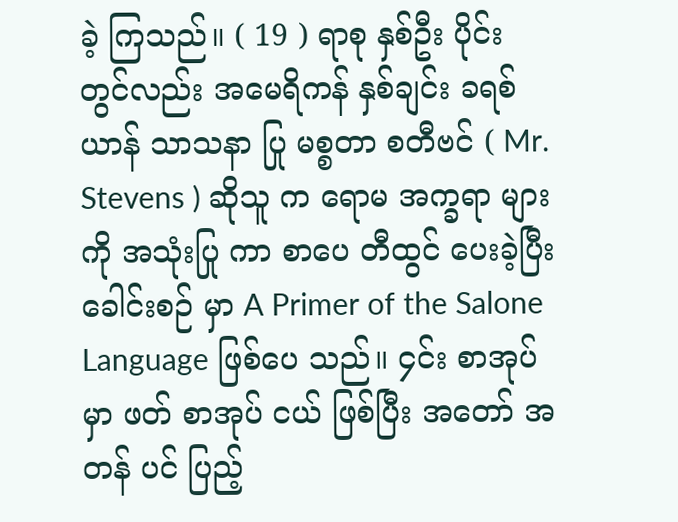ခဲ့ ကြသည်။ ( 19 ) ရာစု နှစ်ဦး ပိုင်း တွင်လည်း အမေရိကန် နှစ်ချင်း ခရစ်ယာန် သာသနာ ပြု မစ္စတာ စတီဗင် ( Mr. Stevens ) ဆိုသူ က ရောမ အက္ခရာ များ ကို အသုံးပြု ကာ စာပေ တီထွင် ပေးခဲ့ပြီး ခေါင်းစဉ် မှာ A Primer of the Salone Language ဖြစ်ပေ သည်။ ၄င်း စာအုပ် မှာ ဖတ် စာအုပ် ငယ် ဖြစ်ပြီး အတော် အတန် ပင် ပြည့်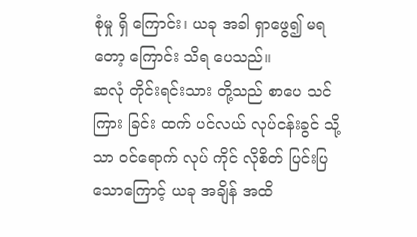စုံမှု ရှိ ကြောင်း၊ ယခု အခါ ရှာဖွေ၍ မရတော့ ကြောင်း သိရ ပေသည်။
ဆလုံ တိုင်းရင်းသား တို့သည် စာပေ သင်ကြား ခြင်း ထက် ပင်လယ် လုပ်ငန်းခွင် သို့သာ ၀င်ရောက် လုပ် ကိုင် လိုစိတ် ပြင်းပြ သောကြောင့် ယခု အချိန် အထိ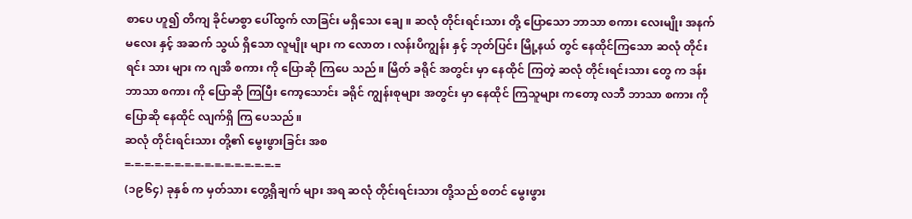စာပေ ဟူ၍ တိကျ ခိုင်မာစွာ ပေါ်ထွက် လာခြင်း မရှိသေး ချေ။ ဆလုံ တိုင်းရင်းသား တို့ ပြောသော ဘာသာ စကား လေးမျိုး အနက် မလေး နှင့် အဆက် သွယ် ရှိသော လူမျိုး များ က လောတ ၊ လန်းပိကျွန်း နှင့် ဘုတ်ပြင်း မြို့နယ် တွင် နေထိုင်ကြသော ဆလုံ တိုင်းရင်း သား များ က ဂျအိ စကား ကို ပြောဆို ကြပေ သည်။ မြိတ် ခရိုင် အတွင်း မှာ နေထိုင် ကြတဲ့ ဆလုံ တိုင်းရင်းသား တွေ က ဒန်း ဘာသာ စကား ကို ပြောဆို ကြပြီး ကော့သောင်း ခရိုင် ကျွန်းစုများ အတွင်း မှာ နေထိုင် ကြသူများ ကတော့ လဘီ ဘာသာ စကား ကို ပြောဆို နေထိုင် လျက်ရှိ ကြ ပေသည်။
ဆလုံ တိုင်းရင်းသား တို့၏ မွေးဖွားခြင်း အစ
=-=-=-=-=-=-=-=-=-=-=-=-=-=-=-=
(၁၉၆၄) ခုနှစ် က မှတ်သား တွေ့ရှိချက် များ အရ ဆလုံ တိုင်းရင်းသား တို့သည် စတင် မွေးဖွား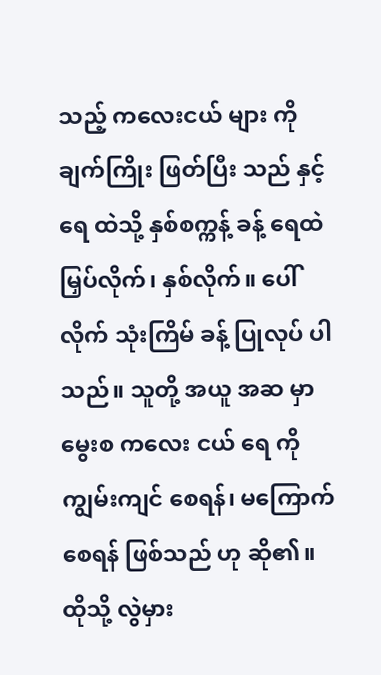သည့် ကလေးငယ် များ ကို ချက်ကြိုး ဖြတ်ပြီး သည် နှင့် ရေ ထဲသို့ နှစ်စက္ကန့် ခန့် ရေထဲ မြှပ်လိုက်၊ နှစ်လိုက်။ ပေါ်လိုက် သုံးကြိမ် ခန့် ပြုလုပ် ပါသည်။ သူတို့ အယူ အဆ မှာ မွေးစ ကလေး ငယ် ရေ ကို ကျွမ်းကျင် စေရန်၊ မကြောက် စေရန် ဖြစ်သည် ဟု ဆို၏။ ထိုသို့ လွဲမှား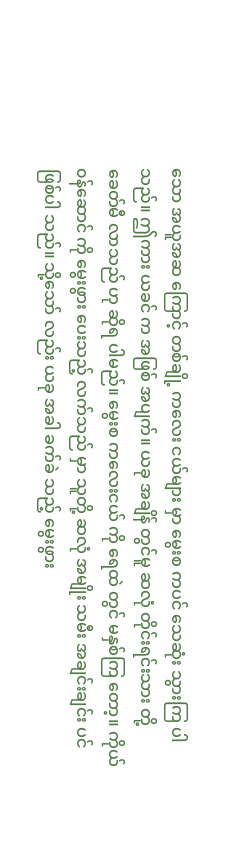သော အယူအဆ ကြောင့် တစ်ချို့ ကလေး ငယ်များ မှာ မွေးစ ကပင် သေဆုံး သွားကြ ပါသည်။ ဤကား ယခင် က အဖြစ် အပျက်။ ယခု အချိန် တွင်မူ ဆလုံ တိုင်းရင်းသား တို့ ခေတ်မီ လာသည် ဟု ဆိုရ ပါမည်။ မွေးစ ကလေးငယ် ကို ရေထဲ တွင် မနှစ်ကြ တော့။ ကိုယ်၀န်ဆောင် ကို မွေးဖွား ပေးသည့် လက်သည် မှာ သူတို့ ဆလုံ အမျိုး သမီး အချင်းချင်း ပင် ဖြစ်ပါ သည်။ သို့သော် လည်း ယခု အခါ ခက်ခဲ သည့် မွေးဖွား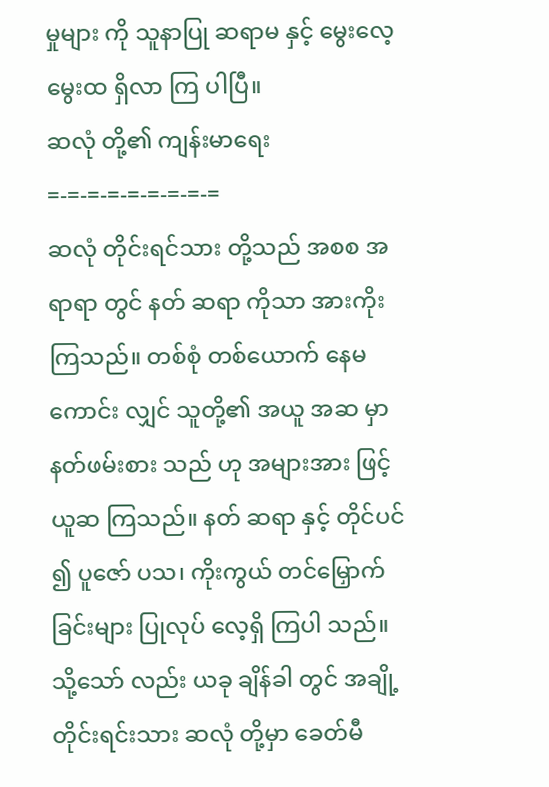မှုများ ကို သူနာပြု ဆရာမ နှင့် မွေးလေ့ မွေးထ ရှိလာ ကြ ပါပြီ။
ဆလုံ တို့၏ ကျန်းမာရေး
=-=-=-=-=-=-=-=-=
ဆလုံ တိုင်းရင်သား တို့သည် အစစ အရာရာ တွင် နတ် ဆရာ ကိုသာ အားကိုး ကြသည်။ တစ်စုံ တစ်ယောက် နေမကောင်း လျှင် သူတို့၏ အယူ အဆ မှာ နတ်ဖမ်းစား သည် ဟု အများအား ဖြင့် ယူဆ ကြသည်။ နတ် ဆရာ နှင့် တိုင်ပင် ၍ ပူဇော် ပသ၊ ကိုးကွယ် တင်မြှောက် ခြင်းများ ပြုလုပ် လေ့ရှိ ကြပါ သည်။ သို့သော် လည်း ယခု ချိန်ခါ တွင် အချို့ တိုင်းရင်းသား ဆလုံ တို့မှာ ခေတ်မီ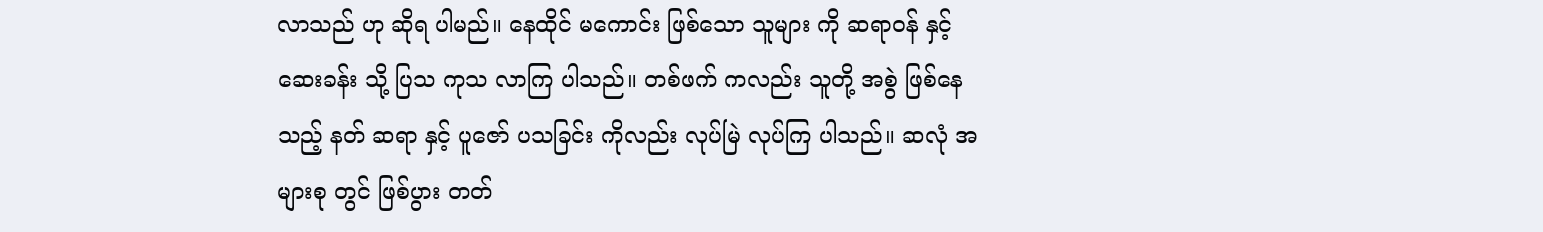လာသည် ဟု ဆိုရ ပါမည်။ နေထိုင် မကောင်း ဖြစ်သော သူများ ကို ဆရာ၀န် နှင့် ဆေးခန်း သို့ ပြသ ကုသ လာကြ ပါသည်။ တစ်ဖက် ကလည်း သူတို့ အစွဲ ဖြစ်နေ သည့် နတ် ဆရာ နှင့် ပူဇော် ပသခြင်း ကိုလည်း လုပ်မြဲ လုပ်ကြ ပါသည်။ ဆလုံ အများစု တွင် ဖြစ်ပွား တတ်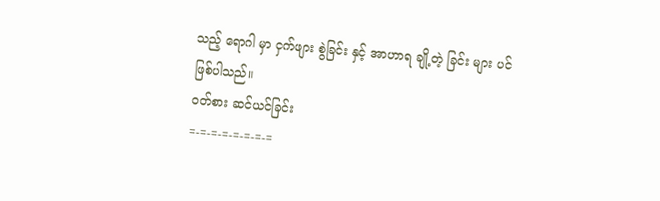သည့် ရောဂါ မှာ ငှက်ဖျား စွဲခြင်း နှင့် အာဟာရ ချို့တဲ့ ခြင်း များ ပင် ဖြစ်ပါသည်။
၀တ်စား ဆင်ယင်ခြင်း
=-=-=-=-=-=-=-=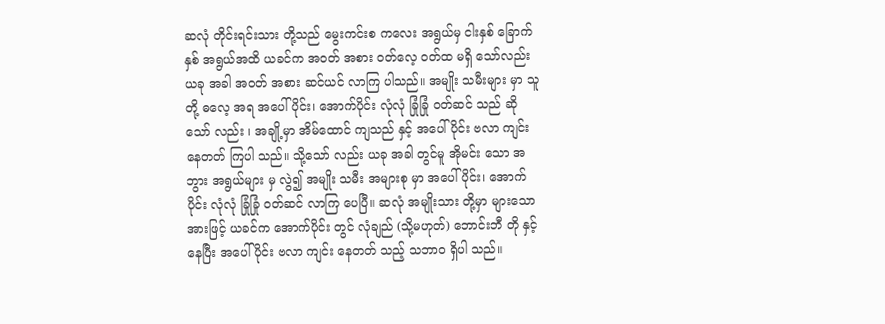ဆလုံ တိုင်းရင်းသား တို့သည် မွေးကင်းစ ကလေး အရွယ်မှ ငါးနှစ် ခြောက်နှစ် အရွယ်အထိ ယခင်က အ၀တ် အစား ၀တ်လေ့ ၀တ်ထ မရှိ သော်လည်း ယခု အခါ အ၀တ် အစား ဆင်ယင် လာကြ ပါသည်။ အမျိုး သမီးများ မှာ သူတို့ ဓလေ့ အရ အပေါ် ပိုင်း၊ အောက်ပိုင်း လုံလုံ ခြုံခြုံ ၀တ်ဆင် သည် ဆိုသော် လည်း ၊ အချို့မှာ အိမ်ထောင် ကျသည် နှင့် အပေါ်ပိုင်း ဗလာ ကျင်း နေတတ် ကြပါ သည်။ သို့သော် လည်း ယခု အခါ တွင်မူ အိုမင်း သော အဘွား အရွယ်များ မှ လွဲ၍ အမျိုး သမီး အများစု မှာ အပေါ်ပိုင်း၊ အောက်ပိုင်း လုံလုံ ခြုံခြုံ ၀တ်ဆင် လာကြ ပေပြီ။ ဆလုံ အမျိုးသား တို့မှာ များသော အားဖြင့် ယခင်က အောက်ပိုင်း တွင် လုံချည် (သို့မဟုတ်) ဘောင်းဘီ တို နှင့် နေပြီး အပေါ် ပိုင်း ဗလာ ကျင်း နေတတ် သည့် သဘာ၀ ရှိပါ သည်။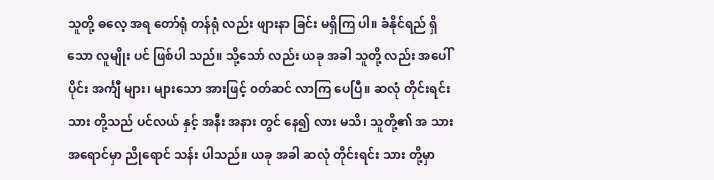သူတို့ ဓလေ့ အရ တော်ရုံ တန်ရုံ လည်း ဖျားနာ ခြင်း မရှိကြ ပါ။ ခံနိုင်ရည် ရှိသော လူမျိုး ပင် ဖြစ်ပါ သည်။ သို့သော် လည်း ယခု အခါ သူတို့ လည်း အပေါ်ပိုင်း အင်္ကျီ များ၊ များသော အားဖြင့် ၀တ်ဆင် လာကြ ပေပြီ။ ဆလုံ တိုင်းရင်းသား တို့သည် ပင်လယ် နှင့် အနီး အနား တွင် နေ၍ လား မသိ၊ သူတို့၏ အ သား အရောင်မှာ ညိုရောင် သန်း ပါသည်။ ယခု အခါ ဆလုံ တိုင်းရင်း သား တို့မှာ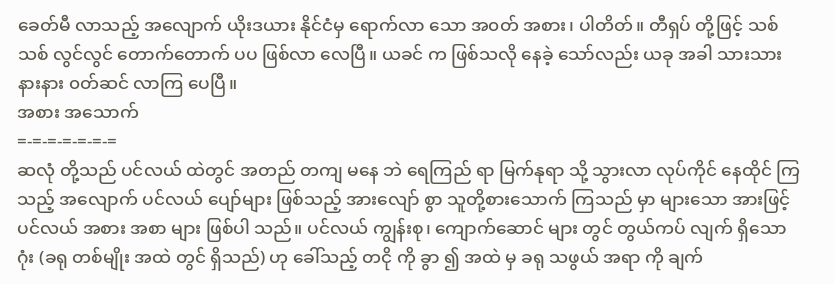ခေတ်မီ လာသည့် အလျောက် ယိုးဒယား နိုင်ငံမှ ရောက်လာ သော အ၀တ် အစား၊ ပါတိတ်။ တီရှပ် တို့ဖြင့် သစ်သစ် လွင်လွင် တောက်တောက် ပပ ဖြစ်လာ လေပြီ။ ယခင် က ဖြစ်သလို နေခဲ့ သော်လည်း ယခု အခါ သားသား နားနား ၀တ်ဆင် လာကြ ပေပြီ။
အစား အသောက်
=-=-=-=-=-=-=
ဆလုံ တို့သည် ပင်လယ် ထဲတွင် အတည် တကျ မနေ ဘဲ ရေကြည် ရာ မြက်နုရာ သို့ သွားလာ လုပ်ကိုင် နေထိုင် ကြသည့် အလျောက် ပင်လယ် ပျော်များ ဖြစ်သည့် အားလျော် စွာ သူတို့စားသောက် ကြသည် မှာ များသော အားဖြင့် ပင်လယ် အစား အစာ များ ဖြစ်ပါ သည်။ ပင်လယ် ကျွန်းစု၊ ကျောက်ဆောင် များ တွင် တွယ်ကပ် လျက် ရှိသော ဂုံး (ခရု တစ်မျိုး အထဲ တွင် ရှိသည်) ဟု ခေါ်သည့် တငို ကို ခွာ ၍ အထဲ မှ ခရု သဖွယ် အရာ ကို ချက်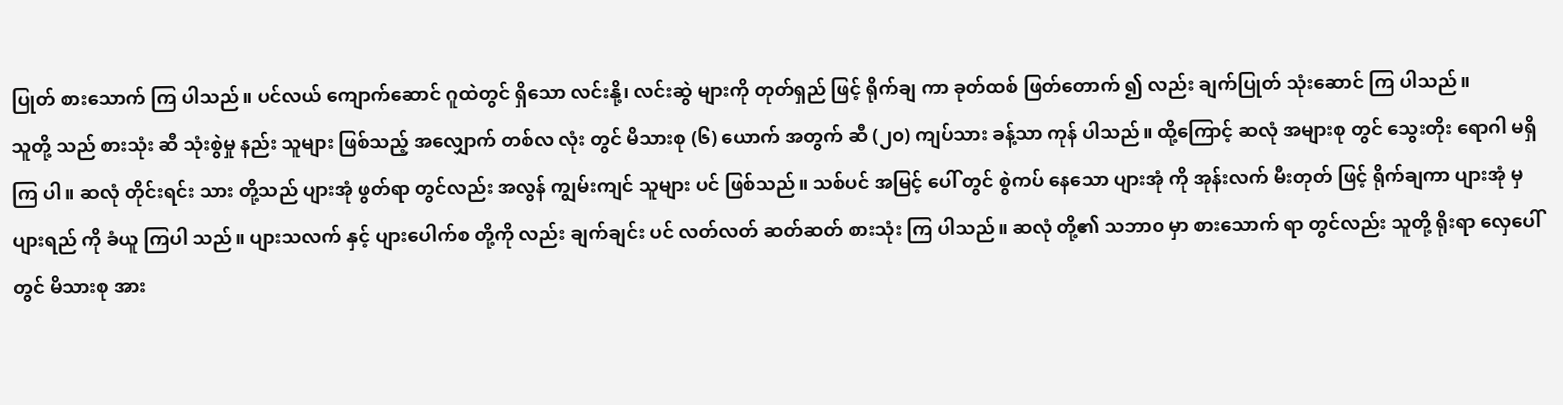ပြုတ် စားသောက် ကြ ပါသည်။ ပင်လယ် ကျောက်ဆောင် ဂူထဲတွင် ရှိသော လင်းနို့၊ လင်းဆွဲ များကို တုတ်ရှည် ဖြင့် ရိုက်ချ ကာ ခုတ်ထစ် ဖြတ်တောက် ၍ လည်း ချက်ပြုတ် သုံးဆောင် ကြ ပါသည်။
သူတို့ သည် စားသုံး ဆီ သုံးစွဲမှု နည်း သူများ ဖြစ်သည့် အလျှောက် တစ်လ လုံး တွင် မိသားစု (၆) ယောက် အတွက် ဆီ (၂၀) ကျပ်သား ခန့်သာ ကုန် ပါသည်။ ထို့ကြောင့် ဆလုံ အများစု တွင် သွေးတိုး ရောဂါ မရှိကြ ပါ။ ဆလုံ တိုင်းရင်း သား တို့သည် ပျားအုံ ဖွတ်ရာ တွင်လည်း အလွန် ကျွမ်းကျင် သူများ ပင် ဖြစ်သည်။ သစ်ပင် အမြင့် ပေါ် တွင် စွဲကပ် နေသော ပျားအုံ ကို အုန်းလက် မီးတုတ် ဖြင့် ရိုက်ချကာ ပျားအုံ မှ ပျားရည် ကို ခံယူ ကြပါ သည်။ ပျားသလက် နှင့် ပျားပေါက်စ တို့ကို လည်း ချက်ချင်း ပင် လတ်လတ် ဆတ်ဆတ် စားသုံး ကြ ပါသည်။ ဆလုံ တို့၏ သဘာ၀ မှာ စားသောက် ရာ တွင်လည်း သူတို့ ရိုးရာ လှေပေါ် တွင် မိသားစု အား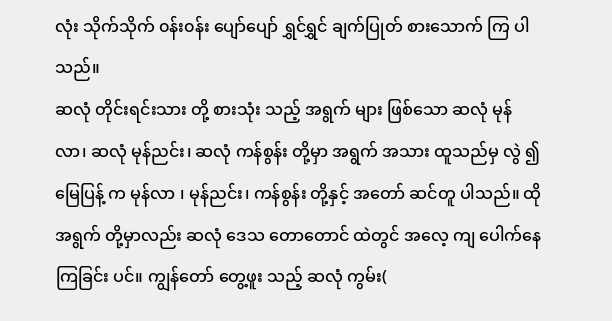လုံး သိုက်သိုက် ၀န်း၀န်း ပျော်ပျော် ရွှင်ရွှင် ချက်ပြုတ် စားသောက် ကြ ပါသည်။
ဆလုံ တိုင်းရင်းသား တို့ စားသုံး သည့် အရွက် များ ဖြစ်သော ဆလုံ မုန်လာ၊ ဆလုံ မုန်ညင်း၊ ဆလုံ ကန်စွန်း တို့မှာ အရွက် အသား ထူသည်မှ လွဲ ၍ မြေပြန့် က မုန်လာ ၊ မုန်ညင်း၊ ကန်စွန်း တို့နှင့် အတော် ဆင်တူ ပါသည်။ ထို အရွက် တို့မှာလည်း ဆလုံ ဒေသ တောတောင် ထဲတွင် အလေ့ ကျ ပေါက်နေ ကြခြင်း ပင်။ ကျွန်တော် တွေ့ဖူး သည့် ဆလုံ ကွမ်း(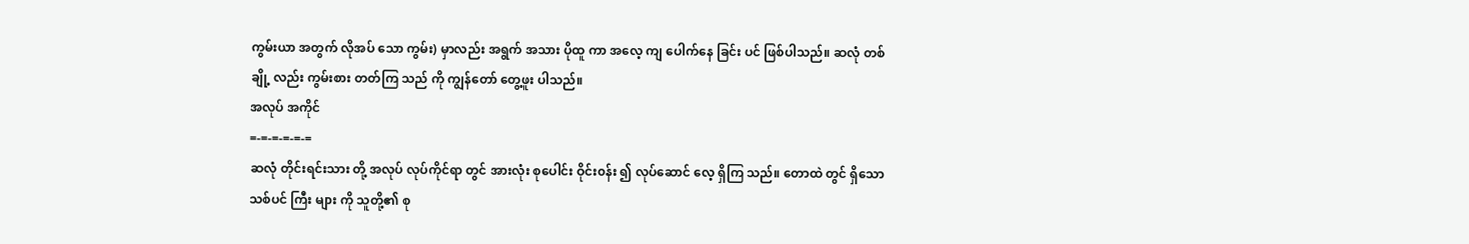ကွမ်းယာ အတွက် လိုအပ် သော ကွမ်း) မှာလည်း အရွက် အသား ပိုထူ ကာ အလေ့ ကျ ပေါက်နေ ခြင်း ပင် ဖြစ်ပါသည်။ ဆလုံ တစ်ချို့ လည်း ကွမ်းစား တတ်ကြ သည် ကို ကျွန်တော် တွေ့ဖူး ပါသည်။
အလုပ် အကိုင်
=-=-=-=-=-=
ဆလုံ တိုင်းရင်းသား တို့ အလုပ် လုပ်ကိုင်ရာ တွင် အားလုံး စုပေါင်း ဝိုင်း၀န်း ၍ လုပ်ဆောင် လေ့ ရှိကြ သည်။ တောထဲ တွင် ရှိသော သစ်ပင် ကြီး များ ကို သူတို့၏ စု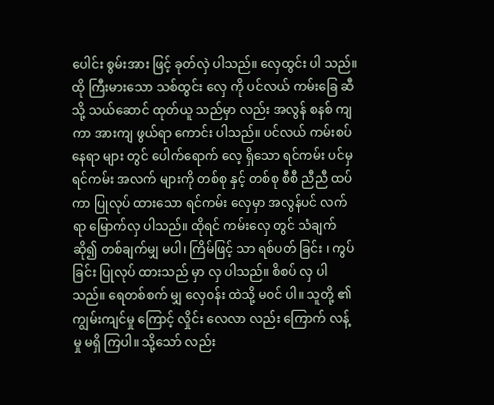ပေါင်း စွမ်းအား ဖြင့် ခုတ်လှဲ ပါသည်။ လှေထွင်း ပါ သည်။ ထို ကြီးမားသော သစ်ထွင်း လှေ ကို ပင်လယ် ကမ်းခြေ ဆီသို့ သယ်ဆောင် ထုတ်ယူ သည်မှာ လည်း အလွန် စနစ် ကျကာ အားကျ ဖွယ်ရာ ကောင်း ပါသည်။ ပင်လယ် ကမ်းစပ် နေရာ များ တွင် ပေါက်ရောက် လေ့ ရှိသော ရင်ကမ်း ပင်မှ ရင်ကမ်း အလက် များကို တစ်စု နှင့် တစ်စု စီစီ ညီညီ ထပ်ကာ ပြုလုပ် ထားသော ရင်ကမ်း လှေမှာ အလွန်ပင် လက်ရာ မြောက်လှ ပါသည်။ ထိုရင် ကမ်းလှေ တွင် သံချက် ဆို၍ တစ်ချက်မျှ မပါ၊ ကြိမ်ဖြင့် သာ ရစ်ပတ် ခြင်း ၊ ကွပ်ခြင်း ပြုလုပ် ထားသည် မှာ လှ ပါသည်။ စိစပ် လှ ပါသည်။ ရေတစ်စက် မျှ လှေ၀န်း ထဲသို့ မ၀င် ပါ။ သူတို့ ၏ ကျွမ်းကျင်မှု ကြောင့် လှိုင်း လေလာ လည်း ကြောက် လန့် မှု မရှိ ကြပါ။ သို့သော် လည်း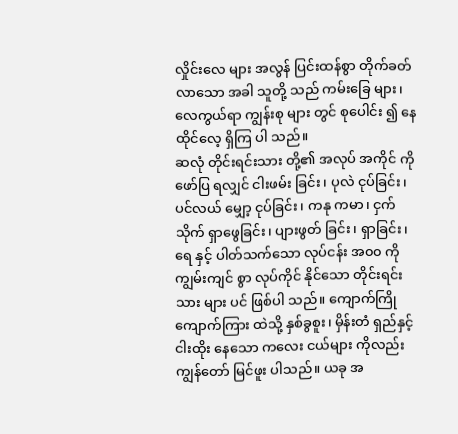လှိုင်းလေ များ အလွန် ပြင်းထန်စွာ တိုက်ခတ် လာသော အခါ သူတို့ သည် ကမ်းခြေ များ၊ လေကွယ်ရာ ကျွန်းစု များ တွင် စုပေါင်း ၍ နေထိုင်လေ့ ရှိကြ ပါ သည်။
ဆလုံ တိုင်းရင်းသား တို့၏ အလုပ် အကိုင် ကို ဖော်ပြ ရလျှင် ငါးဖမ်း ခြင်း၊ ပုလဲ ငုပ်ခြင်း၊ ပင်လယ် မျှော့ ငုပ်ခြင်း၊ ကနု ကမာ၊ ငှက်သိုက် ရှာဖွေခြင်း၊ ပျားဖွတ် ခြင်း၊ ရှာခြင်း၊ ရေ နှင့် ပါတ်သက်သော လုပ်ငန်း အ၀၀ ကို ကျွမ်းကျင် စွာ လုပ်ကိုင် နိုင်သော တိုင်းရင်းသား များ ပင် ဖြစ်ပါ သည်။ ကျောက်ကြို ကျောက်ကြား ထဲသို့ နှစ်ခွစူး၊ မှိန်းတံ ရှည်နှင့် ငါးထိုး နေသော ကလေး ငယ်များ ကိုလည်း ကျွန်တော် မြင်ဖူး ပါသည်။ ယခု အ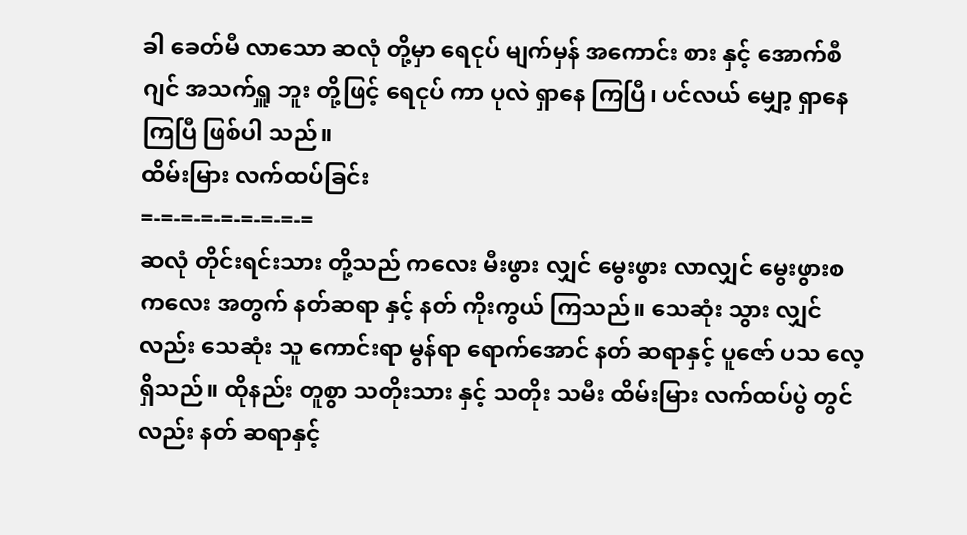ခါ ခေတ်မီ လာသော ဆလုံ တို့မှာ ရေငုပ် မျက်မှန် အကောင်း စား နှင့် အောက်စီဂျင် အသက်ရှူ ဘူး တို့ဖြင့် ရေငုပ် ကာ ပုလဲ ရှာနေ ကြပြီ၊ ပင်လယ် မျှော့ ရှာနေ ကြပြီ ဖြစ်ပါ သည်။
ထိမ်းမြား လက်ထပ်ခြင်း
=-=-=-=-=-=-=-=-=
ဆလုံ တိုင်းရင်းသား တို့သည် ကလေး မီးဖွား လျှင် မွေးဖွား လာလျှင် မွေးဖွားစ ကလေး အတွက် နတ်ဆရာ နှင့် နတ် ကိုးကွယ် ကြသည်။ သေဆုံး သွား လျှင် လည်း သေဆုံး သူ ကောင်းရာ မွန်ရာ ရောက်အောင် နတ် ဆရာနှင့် ပူဇော် ပသ လေ့ ရှိသည်။ ထိုနည်း တူစွာ သတိုးသား နှင့် သတိုး သမီး ထိမ်းမြား လက်ထပ်ပွဲ တွင်လည်း နတ် ဆရာနှင့်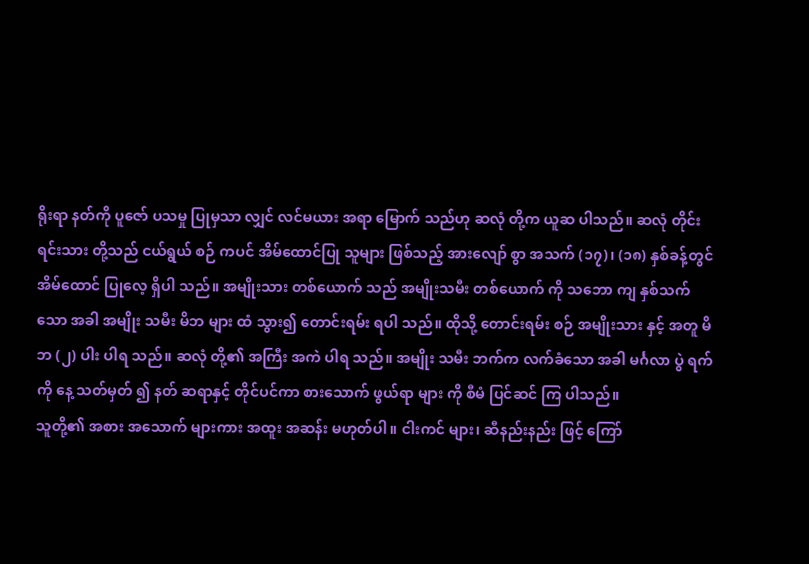ရိုးရာ နတ်ကို ပူဇော် ပသမှု ပြုမှသာ လျှင် လင်မယား အရာ မြောက် သည်ဟု ဆလုံ တို့က ယူဆ ပါသည်။ ဆလုံ တိုင်းရင်းသား တို့သည် ငယ်ရွယ် စဉ် ကပင် အိမ်ထောင်ပြု သူများ ဖြစ်သည့် အားလျော် စွာ အသက် (၁၇)၊ (၁၈) နှစ်ခန့်တွင် အိမ်ထောင် ပြုလေ့ ရှိပါ သည်။ အမျိုးသား တစ်ယောက် သည် အမျိုးသမီး တစ်ယောက် ကို သဘော ကျ နှစ်သက် သော အခါ အမျိုး သမီး မိဘ များ ထံ သွား၍ တောင်းရမ်း ရပါ သည်။ ထိုသို့ တောင်းရမ်း စဉ် အမျိုးသား နှင့် အတူ မိဘ (၂) ပါး ပါရ သည်။ ဆလုံ တို့၏ အကြီး အကဲ ပါရ သည်။ အမျိုး သမီး ဘက်က လက်ခံသော အခါ မင်္ဂလာ ပွဲ ရက်ကို နေ့ သတ်မှတ် ၍ နတ် ဆရာနှင့် တိုင်ပင်ကာ စားသောက် ဖွယ်ရာ များ ကို စီမံ ပြင်ဆင် ကြ ပါသည်။
သူတို့၏ အစား အသောက် များကား အထူး အဆန်း မဟုတ်ပါ။ ငါးကင် များ၊ ဆီနည်းနည်း ဖြင့် ကြော်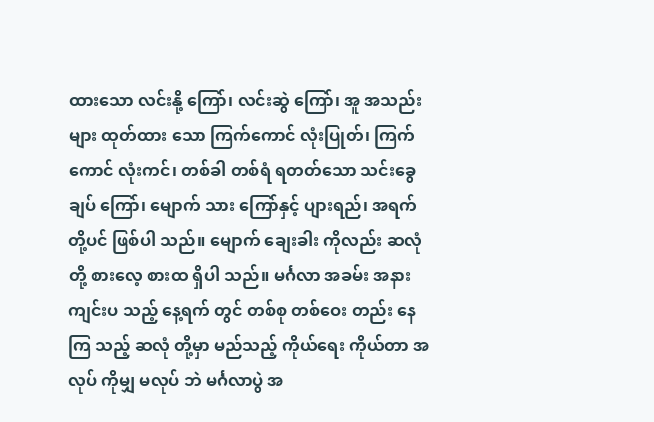ထားသော လင်းနို့ ကြော်၊ လင်းဆွဲ ကြော်၊ အူ အသည်း များ ထုတ်ထား သော ကြက်ကောင် လုံးပြုတ်၊ ကြက်ကောင် လုံးကင်၊ တစ်ခါ တစ်ရံ ရတတ်သော သင်းခွေချပ် ကြော်၊ မျောက် သား ကြော်နှင့် ပျားရည်၊ အရက် တို့ပင် ဖြစ်ပါ သည်။ မျောက် ချေးခါး ကိုလည်း ဆလုံ တို့ စားလေ့ စားထ ရှိပါ သည်။ မင်္ဂလာ အခမ်း အနား ကျင်းပ သည့် နေ့ရက် တွင် တစ်စု တစ်ဝေး တည်း နေကြ သည့် ဆလုံ တို့မှာ မည်သည့် ကိုယ်ရေး ကိုယ်တာ အလုပ် ကိုမျှ မလုပ် ဘဲ မင်္ဂလာပွဲ အ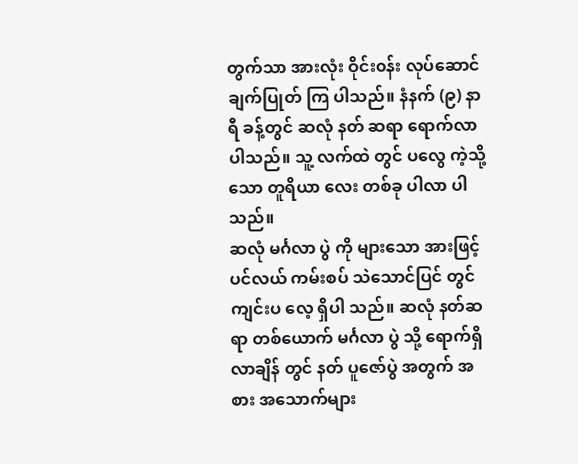တွက်သာ အားလုံး ဝိုင်း၀န်း လုပ်ဆောင် ချက်ပြုတ် ကြ ပါသည်။ နံနက် (၉) နာရီ ခန့်တွင် ဆလုံ နတ် ဆရာ ရောက်လာ ပါသည်။ သူ့ လက်ထဲ တွင် ပလွေ ကဲ့သို့သော တူရိယာ လေး တစ်ခု ပါလာ ပါသည်။
ဆလုံ မင်္ဂလာ ပွဲ ကို များသော အားဖြင့် ပင်လယ် ကမ်းစပ် သဲသောင်ပြင် တွင် ကျင်းပ လေ့ ရှိပါ သည်။ ဆလုံ နတ်ဆရာ တစ်ယောက် မင်္ဂလာ ပွဲ သို့ ရောက်ရှိ လာချိန် တွင် နတ် ပူဇော်ပွဲ အတွက် အစား အသောက်များ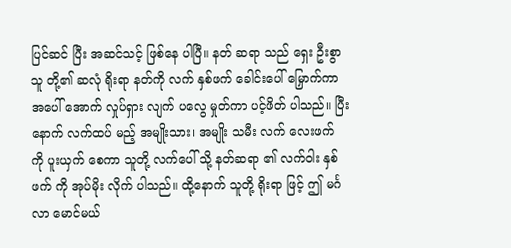ပြင်ဆင် ပြီး အဆင်သင့် ဖြစ်နေ ပါပြီ။ နတ် ဆရာ သည် ရှေး ဦးစွာ သူ တို့၏ ဆလုံ ရိုးရာ နတ်ကို လက် နှစ်ဖက် ခေါင်းပေါ် မြှောက်ကာ အပေါ် အောက် လှုပ်ရှား လျက် ပလွေ မှုတ်ကာ ပင့်ဖိတ် ပါသည်။ ပြီးနောက် လက်ထပ် မည့် အမျိုးသား၊ အမျိုး သမီး လက် လေးဖက် ကို ပူးယှက် စေကာ သူတို့ လက်ပေါ် သို့ နတ်ဆရာ ၏ လက်ဝါး နှစ်ဖက် ကို အုပ်မိုး လိုက် ပါသည်။ ထို့နောက် သူတို့ ရိုးရာ ဖြင့် ဤ မင်္ဂလာ မောင်မယ်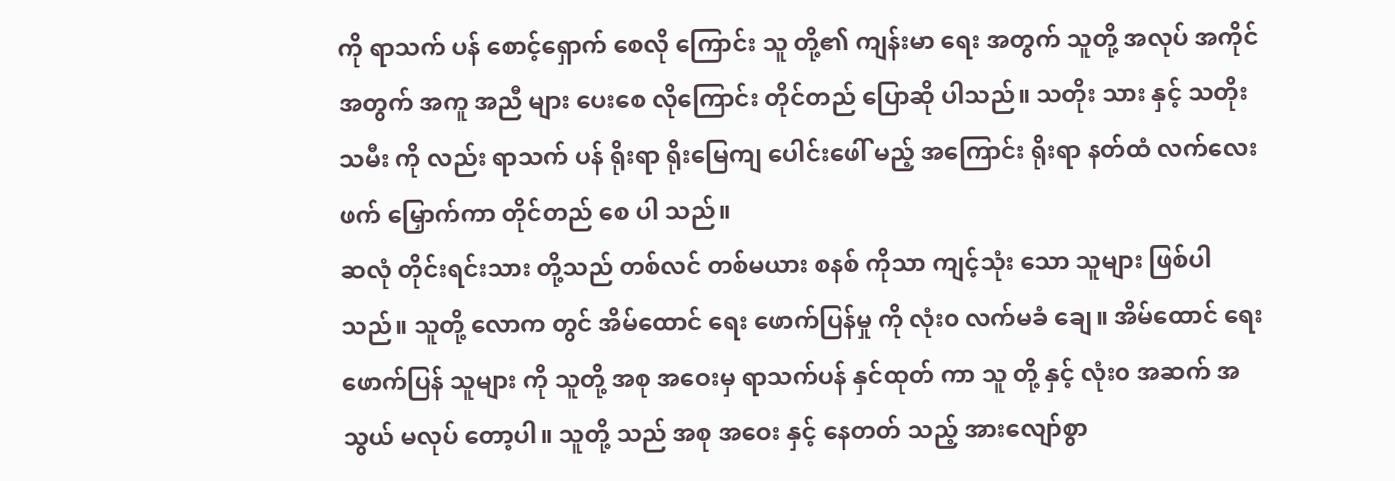ကို ရာသက် ပန် စောင့်ရှောက် စေလို ကြောင်း သူ တို့၏ ကျန်းမာ ရေး အတွက် သူတို့ အလုပ် အကိုင် အတွက် အကူ အညီ များ ပေးစေ လိုကြောင်း တိုင်တည် ပြောဆို ပါသည်။ သတိုး သား နှင့် သတိုး သမီး ကို လည်း ရာသက် ပန် ရိုးရာ ရိုးမြေကျ ပေါင်းဖေါ် မည့် အကြောင်း ရိုးရာ နတ်ထံ လက်လေး ဖက် မြှောက်ကာ တိုင်တည် စေ ပါ သည်။
ဆလုံ တိုင်းရင်းသား တို့သည် တစ်လင် တစ်မယား စနစ် ကိုသာ ကျင့်သုံး သော သူများ ဖြစ်ပါ သည်။ သူတို့ လောက တွင် အိမ်ထောင် ရေး ဖောက်ပြန်မှု ကို လုံး၀ လက်မခံ ချေ။ အိမ်ထောင် ရေး ဖောက်ပြန် သူများ ကို သူတို့ အစု အဝေးမှ ရာသက်ပန် နှင်ထုတ် ကာ သူ တို့ နှင့် လုံး၀ အဆက် အသွယ် မလုပ် တော့ပါ။ သူတို့ သည် အစု အဝေး နှင့် နေတတ် သည့် အားလျော်စွာ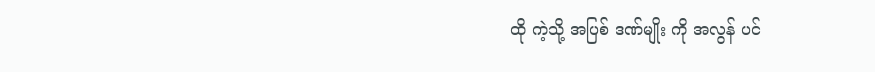ထို ကဲ့သို့ အပြစ် ဒဏ်မျိုး ကို အလွန် ပင်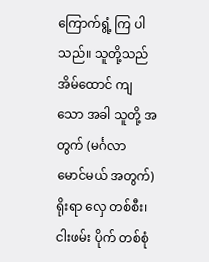ကြောက်ရွံ့ ကြ ပါသည်။ သူတို့သည် အိမ်ထောင် ကျသော အခါ သူတို့ အတွက် (မင်္ဂလာ မောင်မယ် အတွက်) ရိုးရာ လှေ တစ်စီး၊ ငါးဖမ်း ပိုက် တစ်စုံ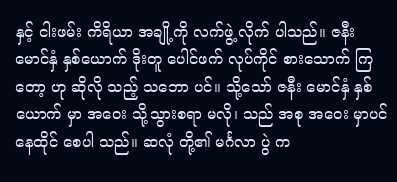နှင့် ငါးဖမ်း ကိရိယာ အချို့ကို လက်ဖွဲ့ လိုက် ပါသည်။ ဇနီး မောင်နှံ နှစ်ယောက် ဒိုးတူ ပေါင်ဖက် လုပ်ကိုင် စားသောက် ကြတော့ ဟု ဆိုလို သည့် သဘော ပင်။ သို့သော် ဇနီး မောင်နှံ နှစ်ယောက် မှာ အဝေး သို့သွားစရာ မလို၊ သည် အစု အဝေး မှာပင် နေထိုင် စေပါ သည်။ ဆလုံ တို့၏ မင်္ဂလာ ပွဲ က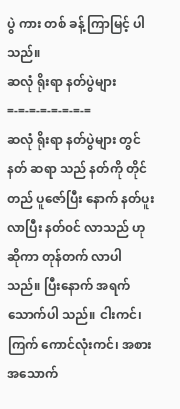ပွဲ ကား တစ် ခန့် ကြာမြင့် ပါသည်။
ဆလုံ ရိုးရာ နတ်ပွဲများ
=-=-=-=-=-=-=-=
ဆလုံ ရိုးရာ နတ်ပွဲများ တွင် နတ် ဆရာ သည် နတ်ကို တိုင်တည် ပူဇော်ပြီး နောက် နတ်ပူး လာပြီး နတ်၀င် လာသည် ဟု ဆိုကာ တုန်တက် လာပါ သည်။ ပြီးနောက် အရက် သောက်ပါ သည်။ ငါးကင်၊ ကြက် ကောင်လုံးကင်၊ အစား အသောက်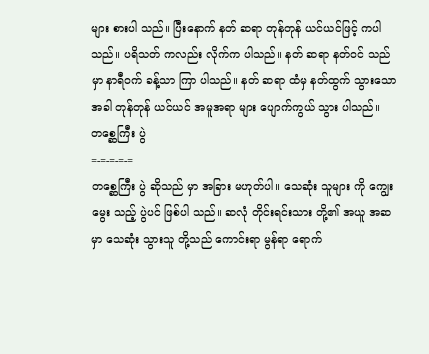များ စားပါ သည်။ ပြီးနောက် နတ် ဆရာ တုန်တုန် ယင်ယင်ဖြင့် ကပါ သည်။ ပရိသတ် ကလည်း လိုက်က ပါသည်။ နတ် ဆရာ နတ်၀င် သည်မှာ နာရီ၀က် ခန့်သာ ကြာ ပါသည်။ နတ် ဆရာ ထံမှ နတ်ထွက် သွားသော အခါ တုန်တုန် ယင်ယင် အမူအရာ များ ပျောက်ကွယ် သွား ပါသည်။
တစ္ဆေကြီး ပွဲ
=-=-=-=-=
တစ္ဆေကြီး ပွဲ ဆိုသည် မှာ အခြား မဟုတ်ပါ။ သေဆုံး သူများ ကို ကျွေးမွေး သည့် ပွဲပင် ဖြစ်ပါ သည်။ ဆလုံ တိုင်းရင်းသား တို့၏ အယူ အဆ မှာ သေဆုံး သွားသူ တို့သည် ကောင်းရာ မွန်ရာ ရောက်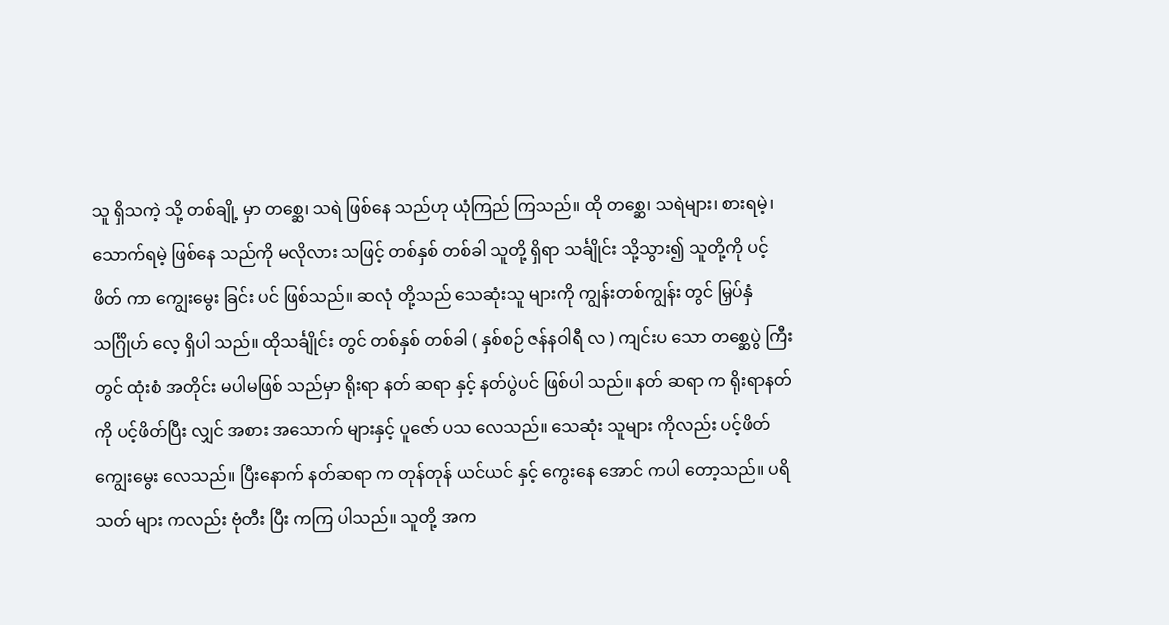သူ ရှိသကဲ့ သို့ တစ်ချို့ မှာ တစ္ဆေ၊ သရဲ ဖြစ်နေ သည်ဟု ယုံကြည် ကြသည်။ ထို တစ္ဆေ၊ သရဲများ၊ စားရမဲ့၊ သောက်ရမဲ့ ဖြစ်နေ သည်ကို မလိုလား သဖြင့် တစ်နှစ် တစ်ခါ သူတို့ ရှိရာ သင်္ချိုင်း သို့သွား၍ သူတို့ကို ပင့်ဖိတ် ကာ ကျွေးမွေး ခြင်း ပင် ဖြစ်သည်။ ဆလုံ တို့သည် သေဆုံးသူ များကို ကျွန်းတစ်ကျွန်း တွင် မြှပ်နှံ သင်္ဂြိုဟ် လေ့ ရှိပါ သည်။ ထိုသင်္ချိုင်း တွင် တစ်နှစ် တစ်ခါ ( နှစ်စဉ် ဇန်နဝါရီ လ ) ကျင်းပ သော တစ္ဆေပွဲ ကြီး တွင် ထုံးစံ အတိုင်း မပါမဖြစ် သည်မှာ ရိုးရာ နတ် ဆရာ နှင့် နတ်ပွဲပင် ဖြစ်ပါ သည်။ နတ် ဆရာ က ရိုးရာနတ် ကို ပင့်ဖိတ်ပြီး လျှင် အစား အသောက် များနှင့် ပူဇော် ပသ လေသည်။ သေဆုံး သူများ ကိုလည်း ပင့်ဖိတ် ကျွေးမွေး လေသည်။ ပြီးနောက် နတ်ဆရာ က တုန်တုန် ယင်ယင် နှင့် ကွေးနေ အောင် ကပါ တော့သည်။ ပရိသတ် များ ကလည်း ဗုံတီး ပြီး ကကြ ပါသည်။ သူတို့ အက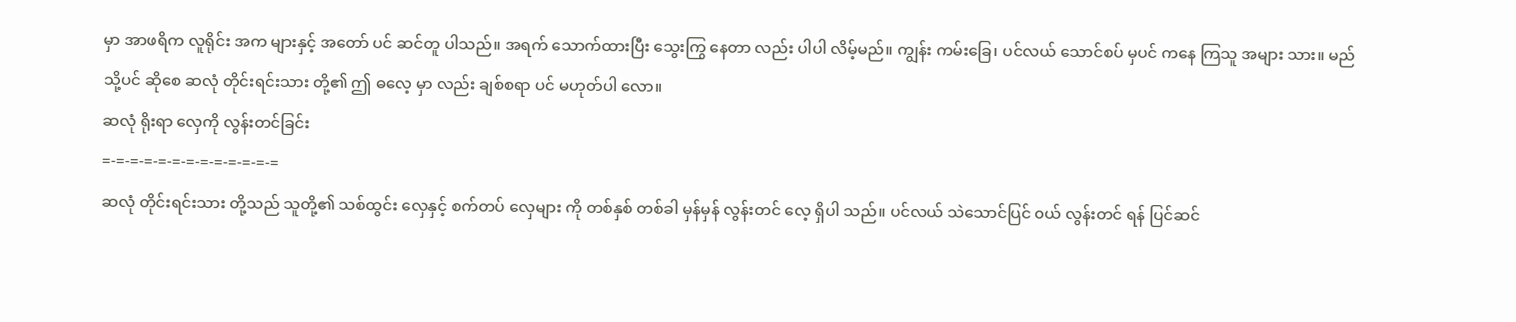မှာ အာဖရိက လူရိုင်း အက များနှင့် အတော် ပင် ဆင်တူ ပါသည်။ အရက် သောက်ထားပြီး သွေးကြွ နေတာ လည်း ပါပါ လိမ့်မည်။ ကျွန်း ကမ်းခြေ၊ ပင်လယ် သောင်စပ် မှပင် ကနေ ကြသူ အများ သား။ မည်သို့ပင် ဆိုစေ ဆလုံ တိုင်းရင်းသား တို့၏ ဤ ဓလေ့ မှာ လည်း ချစ်စရာ ပင် မဟုတ်ပါ လော။
ဆလုံ ရိုးရာ လှေကို လွန်းတင်ခြင်း
=-=-=-=-=-=-=-=-=-=-=-=-=
ဆလုံ တိုင်းရင်းသား တို့သည် သူတို့၏ သစ်ထွင်း လှေနှင့် စက်တပ် လှေများ ကို တစ်နှစ် တစ်ခါ မှန်မှန် လွန်းတင် လေ့ ရှိပါ သည်။ ပင်လယ် သဲသောင်ပြင် ၀ယ် လွန်းတင် ရန် ပြင်ဆင်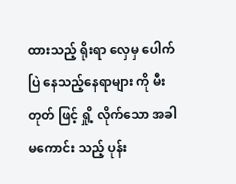ထားသည့် ရိုးရာ လှေမှ ပေါက်ပြဲ နေသည့်နေရာများ ကို မီးတုတ် ဖြင့် ရှို့ လိုက်သော အခါ မကောင်း သည့် ပုန်း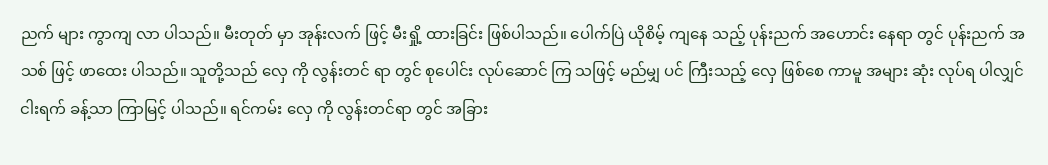ညက် များ ကွာကျ လာ ပါသည်။ မီးတုတ် မှာ အုန်းလက် ဖြင့် မီးရှို့ ထားခြင်း ဖြစ်ပါသည်။ ပေါက်ပြဲ ယိုစိမ့် ကျနေ သည့် ပုန်းညက် အဟောင်း နေရာ တွင် ပုန်းညက် အသစ် ဖြင့် ဖာထေး ပါသည်။ သူတို့သည် လှေ ကို လွန်းတင် ရာ တွင် စုပေါင်း လုပ်ဆောင် ကြ သဖြင့် မည်မျှ ပင် ကြီးသည့် လှေ ဖြစ်စေ ကာမူ အများ ဆုံး လုပ်ရ ပါလျှင် ငါးရက် ခန့်သာ ကြာမြင့် ပါသည်။ ရင်ကမ်း လှေ ကို လွန်းတင်ရာ တွင် အခြား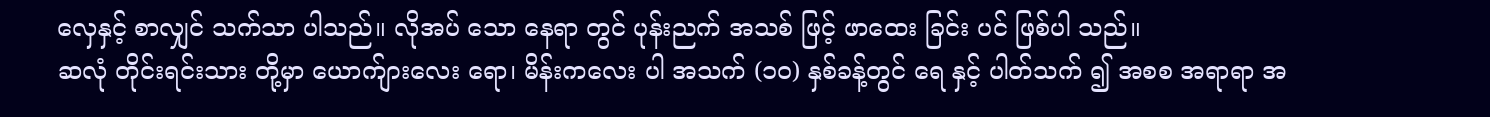လှေနှင့် စာလျှင် သက်သာ ပါသည်။ လိုအပ် သော နေရာ တွင် ပုန်းညက် အသစ် ဖြင့် ဖာထေး ခြင်း ပင် ဖြစ်ပါ သည်။
ဆလုံ တိုင်းရင်းသား တို့မှာ ယောက်ျားလေး ရော၊ မိန်းကလေး ပါ အသက် (၁၀) နှစ်ခန့်တွင် ရေ နှင့် ပါတ်သက် ၍ အစစ အရာရာ အ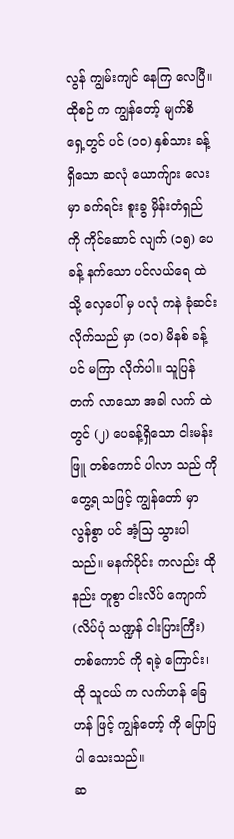လွန် ကျွမ်းကျင် နေကြ လေပြီ။ ထိုစဉ် က ကျွန်တော့် မျက်စိ ရှေ့တွင် ပင် (၁၀) နှစ်သား ခန့် ရှိသော ဆလုံ ယောက်ျား လေး မှာ ခက်ရင်း စူးခွ မှိန်းတံရှည် ကို ကိုင်ဆောင် လျက် (၁၅) ပေခန့် နက်သော ပင်လယ်ရေ ထဲသို့ လှေပေါ် မှ ပလုံ ကနဲ ခုံဆင်း လိုက်သည် မှာ (၁၀) မိနစ် ခန့်ပင် မကြာ လိုက်ပါ။ သူပြန် တက် လာသော အခါ လက် ထဲတွင် (၂) ပေခန့်ရှိသော ငါးမန်းဖြူ တစ်ကောင် ပါလာ သည် ကို တွေ့ရ သဖြင့် ကျွန်တော် မှာ လွန်စွာ ပင် အံ့သြ သွားပါ သည်။ မနက်ပိုင်း ကလည်း ထိုနည်း တူစွာ ငါးလိပ် ကျောက် (လိပ်ပုံ သဏ္ဍန် ငါးပြားကြီး) တစ်ကောင် ကို ရခဲ့ ကြောင်း၊ ထို သူငယ် က လက်ဟန် ခြေဟန် ဖြင့် ကျွန်တော့် ကို ပြောပြပါ သေးသည်။
ဆ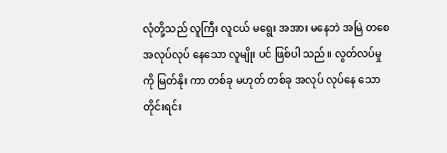လုံတို့သည် လူကြီး လူငယ် မရွေး အအား မနေဘဲ အမြဲ တစေ အလုပ်လုပ် နေသော လူမျိုး ပင် ဖြစ်ပါ သည်။ လွတ်လပ်မှု ကို မြတ်နိုး ကာ တစ်ခု မဟုတ် တစ်ခု အလုပ် လုပ်နေ သော တိုင်းရင်း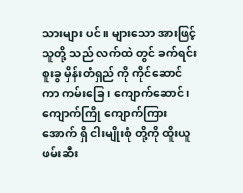သားများ ပင်။ များသော အားဖြင့် သူတို့ သည် လက်ထဲ တွင် ခက်ရင်း စူးခွ မှိန်းတံရှည် ကို ကိုင်ဆောင် ကာ ကမ်းခြေ၊ ကျောက်ဆောင်၊ ကျောက်ကြို ကျောက်ကြား အောက် ရှိ ငါးမျိုးစုံ တို့ကို ထိူးယူ ဖမ်းဆီး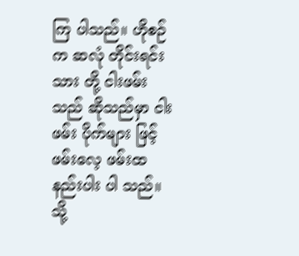ကြ ပါသည်။ ဟိုစဉ် က ဆလုံ တိုင်းရင်းသား တို့ ငါးဖမ်း သည် ဆိုသည်မှာ ငါးဖမ်း ပိုက်များ ဖြင့် ဖမ်းလေ့ ဖမ်းထ နည်းပါး ပါ သည်။ သို့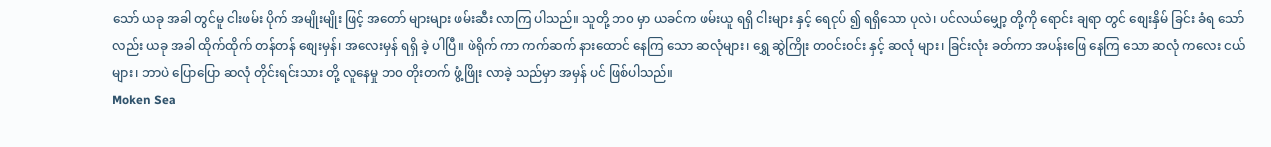သော် ယခု အခါ တွင်မူ ငါးဖမ်း ပိုက် အမျိုးမျိုး ဖြင့် အတော် များများ ဖမ်းဆီး လာကြ ပါသည်။ သူတို့ ဘ၀ မှာ ယခင်က ဖမ်းယူ ရရှိ ငါးများ နှင့် ရေငုပ် ၍ ရရှိသော ပုလဲ၊ ပင်လယ်မျှော့ တို့ကို ရောင်း ချရာ တွင် စျေးနှိမ် ခြင်း ခံရ သော်လည်း ယခု အခါ ထိုက်ထိုက် တန်တန် စျေးမှန်၊ အလေးမှန် ရရှိ ခဲ့ ပါပြီ။ ဖဲရိုက် ကာ ကက်ဆက် နားထောင် နေကြ သော ဆလုံများ၊ ရွှေ ဆွဲကြိုး တ၀င်း၀င်း နှင့် ဆလုံ များ၊ ခြင်းလုံး ခတ်ကာ အပန်းဖြေ နေကြ သော ဆလုံ ကလေး ငယ်များ၊ ဘာပဲ ပြောပြော ဆလုံ တိုင်းရင်းသား တို့ လူနေမှု ဘ၀ တိုးတက် ဖွံ့ဖြိုး လာခဲ့ သည်မှာ အမှန် ပင် ဖြစ်ပါသည်။
Moken Sea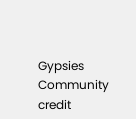Gypsies Community credit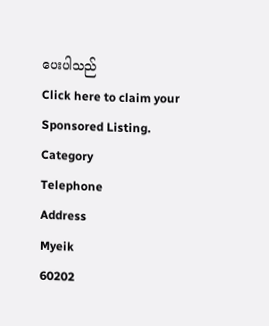ပေးပါသည်
Click here to claim your Sponsored Listing.
Category
Telephone
Address
Myeik
60202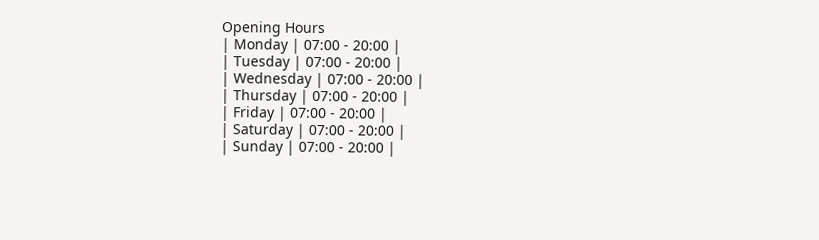Opening Hours
| Monday | 07:00 - 20:00 |
| Tuesday | 07:00 - 20:00 |
| Wednesday | 07:00 - 20:00 |
| Thursday | 07:00 - 20:00 |
| Friday | 07:00 - 20:00 |
| Saturday | 07:00 - 20:00 |
| Sunday | 07:00 - 20:00 |